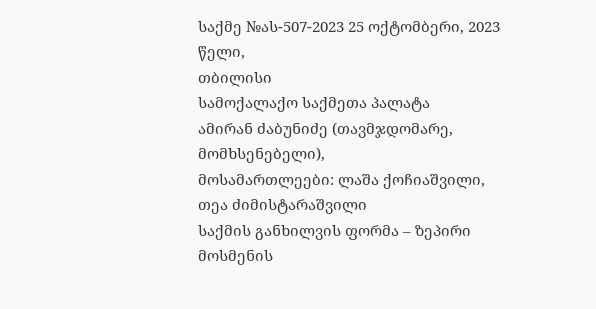საქმე №ას-507-2023 25 ოქტომბერი, 2023 წელი,
თბილისი
სამოქალაქო საქმეთა პალატა
ამირან ძაბუნიძე (თავმჯდომარე, მომხსენებელი),
მოსამართლეები: ლაშა ქოჩიაშვილი,
თეა ძიმისტარაშვილი
საქმის განხილვის ფორმა – ზეპირი მოსმენის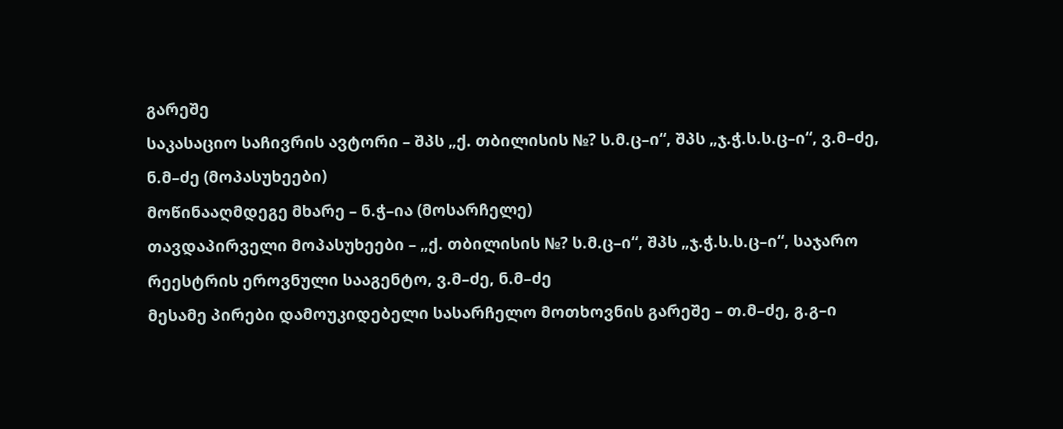გარეშე
საკასაციო საჩივრის ავტორი – შპს „ქ. თბილისის №? ს.მ.ც–ი“, შპს „ჯ.ჭ.ს.ს.ც–ი“, ვ.მ–ძე, ნ.მ–ძე (მოპასუხეები)
მოწინააღმდეგე მხარე – ნ.ჭ–ია (მოსარჩელე)
თავდაპირველი მოპასუხეები – „ქ. თბილისის №? ს.მ.ც–ი“, შპს „ჯ.ჭ.ს.ს.ც–ი“, საჯარო რეესტრის ეროვნული სააგენტო, ვ.მ–ძე, ნ.მ–ძე
მესამე პირები დამოუკიდებელი სასარჩელო მოთხოვნის გარეშე – თ.მ–ძე, გ.გ–ი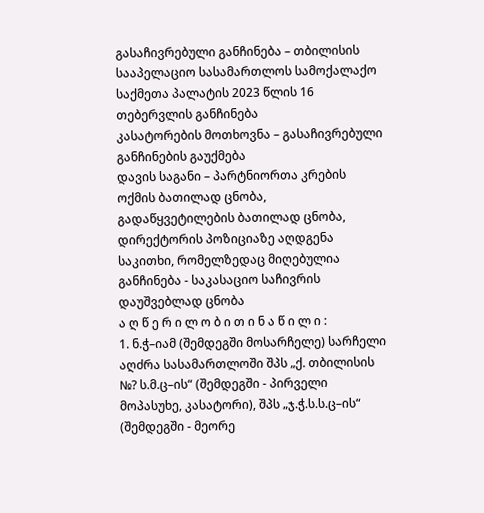გასაჩივრებული განჩინება – თბილისის სააპელაციო სასამართლოს სამოქალაქო საქმეთა პალატის 2023 წლის 16 თებერვლის განჩინება
კასატორების მოთხოვნა – გასაჩივრებული განჩინების გაუქმება
დავის საგანი – პარტნიორთა კრების ოქმის ბათილად ცნობა, გადაწყვეტილების ბათილად ცნობა, დირექტორის პოზიციაზე აღდგენა
საკითხი, რომელზედაც მიღებულია განჩინება - საკასაციო საჩივრის დაუშვებლად ცნობა
ა ღ წ ე რ ი ლ ო ბ ი თ ი ნ ა წ ი ლ ი :
1. ნ.ჭ–იამ (შემდეგში მოსარჩელე) სარჩელი აღძრა სასამართლოში შპს „ქ. თბილისის №? ს.მ.ც–ის“ (შემდეგში - პირველი მოპასუხე, კასატორი), შპს „ჯ.ჭ.ს.ს.ც–ის“ (შემდეგში - მეორე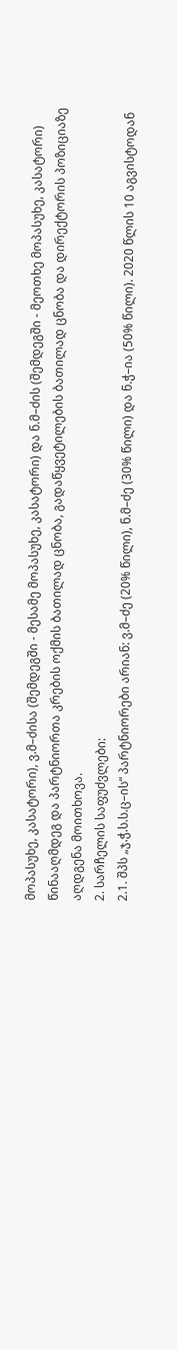მოპასუხე, კასატორი), ვ.მ–ძისა (შემდეგში - მესამე მოპასუხე, კასატორი) და ნ.მ–ძის (შემდეგში - მეოთხე მოპასუხე, კასატორი) წინააღმდეგ და პარტნიორთა კრების ოქმის ბათილად ცნობა, გადაწყვეტილების ბათილად ცნობა და დირექტორის პოზიციაზე აღდგენა მოითხოვა.
2. სარჩელის საფუძვლები:
2.1. შპს „ჯ.ჭ.ს.ს.ც–ის“ პარტნიორები არიან: ვ.მ–ძე (20% წილი), ნ.მ–ძე (30% წილი) და ნ.ჭ–ია (50% წილი). 2020 წლის 10 აგვისტოდან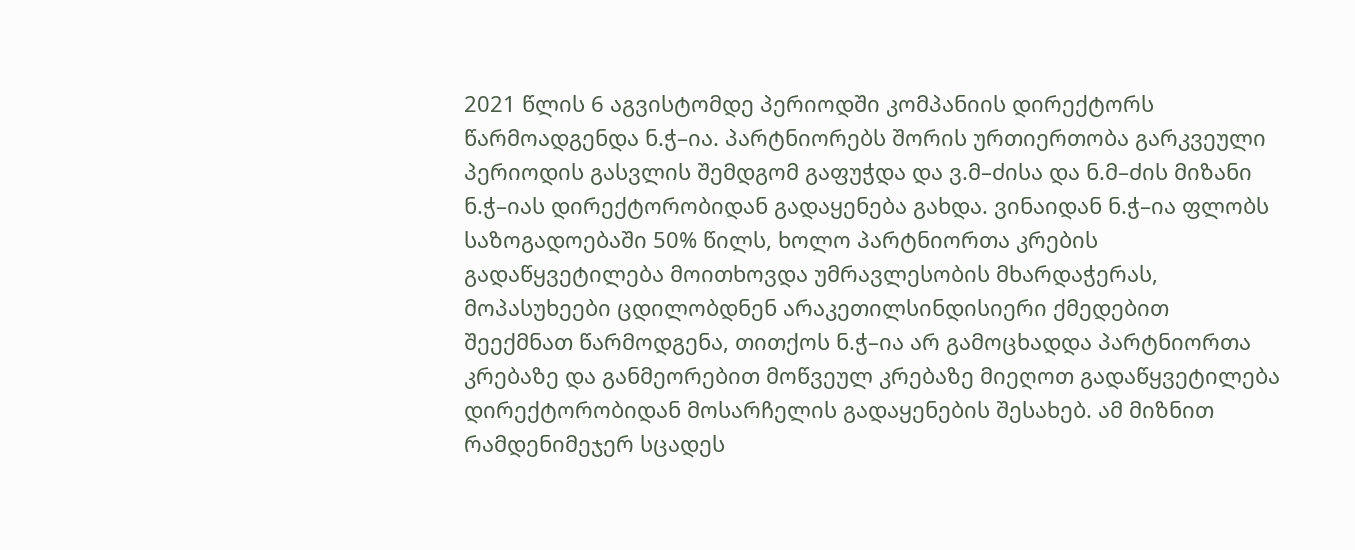2021 წლის 6 აგვისტომდე პერიოდში კომპანიის დირექტორს წარმოადგენდა ნ.ჭ–ია. პარტნიორებს შორის ურთიერთობა გარკვეული პერიოდის გასვლის შემდგომ გაფუჭდა და ვ.მ–ძისა და ნ.მ–ძის მიზანი ნ.ჭ–იას დირექტორობიდან გადაყენება გახდა. ვინაიდან ნ.ჭ–ია ფლობს საზოგადოებაში 50% წილს, ხოლო პარტნიორთა კრების გადაწყვეტილება მოითხოვდა უმრავლესობის მხარდაჭერას, მოპასუხეები ცდილობდნენ არაკეთილსინდისიერი ქმედებით შეექმნათ წარმოდგენა, თითქოს ნ.ჭ–ია არ გამოცხადდა პარტნიორთა კრებაზე და განმეორებით მოწვეულ კრებაზე მიეღოთ გადაწყვეტილება დირექტორობიდან მოსარჩელის გადაყენების შესახებ. ამ მიზნით რამდენიმეჯერ სცადეს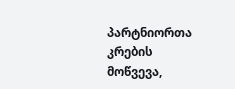პარტნიორთა კრების მოწვევა,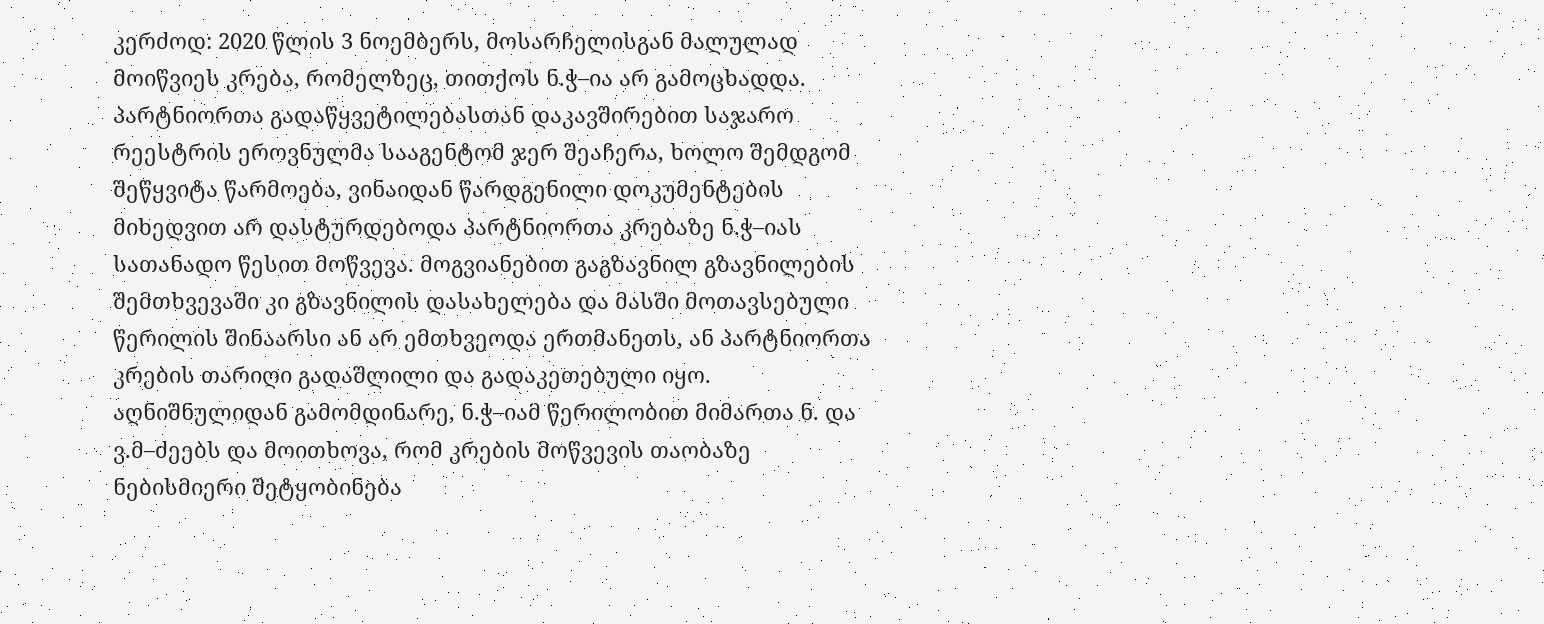კერძოდ: 2020 წლის 3 ნოემბერს, მოსარჩელისგან მალულად მოიწვიეს კრება, რომელზეც, თითქოს ნ.ჭ–ია არ გამოცხადდა. პარტნიორთა გადაწყვეტილებასთან დაკავშირებით საჯარო რეესტრის ეროვნულმა სააგენტომ ჯერ შეაჩერა, ხოლო შემდგომ შეწყვიტა წარმოება, ვინაიდან წარდგენილი დოკუმენტების მიხედვით არ დასტურდებოდა პარტნიორთა კრებაზე ნ.ჭ–იას სათანადო წესით მოწვევა. მოგვიანებით გაგზავნილ გზავნილების შემთხვევაში კი გზავნილის დასახელება და მასში მოთავსებული წერილის შინაარსი ან არ ემთხვეოდა ერთმანეთს, ან პარტნიორთა კრების თარიღი გადაშლილი და გადაკეთებული იყო. აღნიშნულიდან გამომდინარე, ნ.ჭ–იამ წერილობით მიმართა ნ. და ვ.მ–ძეებს და მოითხოვა, რომ კრების მოწვევის თაობაზე ნებისმიერი შეტყობინება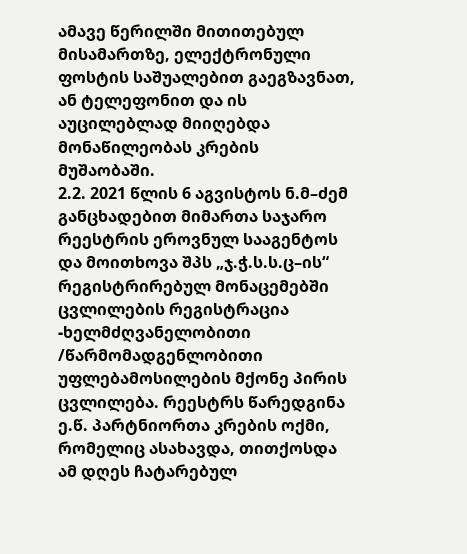ამავე წერილში მითითებულ მისამართზე, ელექტრონული ფოსტის საშუალებით გაეგზავნათ, ან ტელეფონით და ის აუცილებლად მიიღებდა მონაწილეობას კრების მუშაობაში.
2.2. 2021 წლის 6 აგვისტოს ნ.მ–ძემ განცხადებით მიმართა საჯარო რეესტრის ეროვნულ სააგენტოს და მოითხოვა შპს „ჯ.ჭ.ს.ს.ც–ის“ რეგისტრირებულ მონაცემებში ცვლილების რეგისტრაცია -ხელმძღვანელობითი /წარმომადგენლობითი უფლებამოსილების მქონე პირის ცვლილება. რეესტრს წარედგინა ე.წ. პარტნიორთა კრების ოქმი, რომელიც ასახავდა, თითქოსდა ამ დღეს ჩატარებულ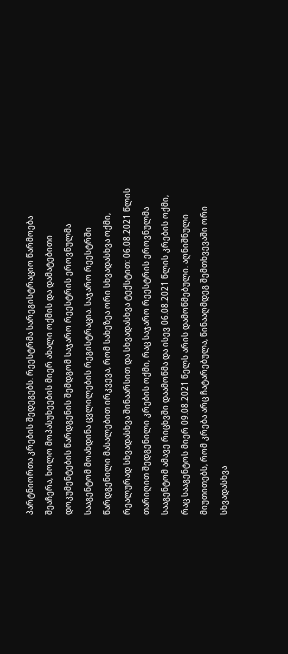პარტნიორთა კრების შედეგებს. რეესტრმა სარეგისტრაციო წარმოება შეაჩერა, ხოლო მოპასუხეების მიერ ახალი ოქმის და დამატებითი დოკუმენტების წარდგენის შემდგომ საჯარო რეესტრის ეროვნულმა სააგენტომ მოახდინა ცვლილების რეგისტრაცია. საჯარო რეესტრში წარდგენილი მასალებით ირკვევა, რომ სახეზეა ორი სხვადასხვა ოქმი, რეალურად სხვადასხვა შინაარსით და სხვადასხვა ტექსტით: 06.08.2021 წლის თარიღით შედგენილი კრების ოქმი, რაც საჯარო რეესტრის ეროვნულმა სააგენტომ ამავე რიცხვში დაამოწმა და ისევ 06.08.2021 წლის კრების ოქმი, რაც სააგენტოს მიერ 09.08.2021 წელს არის დამოწმებული. აღნიშნული მიუთითებს, რომ კრება არც ჩატარებულა, წინააღმდეგ შემთხვევაში ორი სხვადასხვა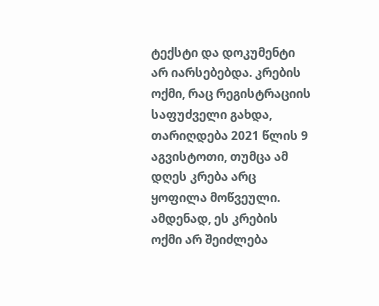ტექსტი და დოკუმენტი არ იარსებებდა. კრების ოქმი, რაც რეგისტრაციის საფუძველი გახდა, თარიღდება 2021 წლის 9 აგვისტოთი, თუმცა ამ დღეს კრება არც ყოფილა მოწვეული. ამდენად, ეს კრების ოქმი არ შეიძლება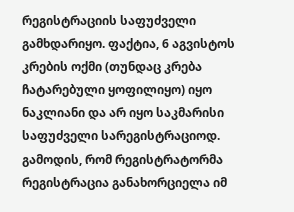რეგისტრაციის საფუძველი გამხდარიყო. ფაქტია, 6 აგვისტოს კრების ოქმი (თუნდაც კრება ჩატარებული ყოფილიყო) იყო ნაკლიანი და არ იყო საკმარისი საფუძველი სარეგისტრაციოდ. გამოდის, რომ რეგისტრატორმა რეგისტრაცია განახორციელა იმ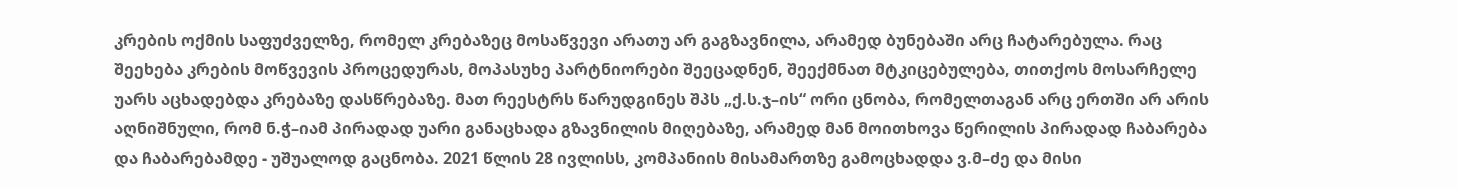კრების ოქმის საფუძველზე, რომელ კრებაზეც მოსაწვევი არათუ არ გაგზავნილა, არამედ ბუნებაში არც ჩატარებულა. რაც შეეხება კრების მოწვევის პროცედურას, მოპასუხე პარტნიორები შეეცადნენ, შეექმნათ მტკიცებულება, თითქოს მოსარჩელე უარს აცხადებდა კრებაზე დასწრებაზე. მათ რეესტრს წარუდგინეს შპს „ქ.ს.ჯ–ის“ ორი ცნობა, რომელთაგან არც ერთში არ არის აღნიშნული, რომ ნ.ჭ–იამ პირადად უარი განაცხადა გზავნილის მიღებაზე, არამედ მან მოითხოვა წერილის პირადად ჩაბარება და ჩაბარებამდე - უშუალოდ გაცნობა. 2021 წლის 28 ივლისს, კომპანიის მისამართზე გამოცხადდა ვ.მ–ძე და მისი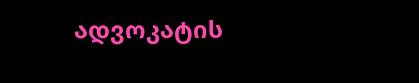ადვოკატის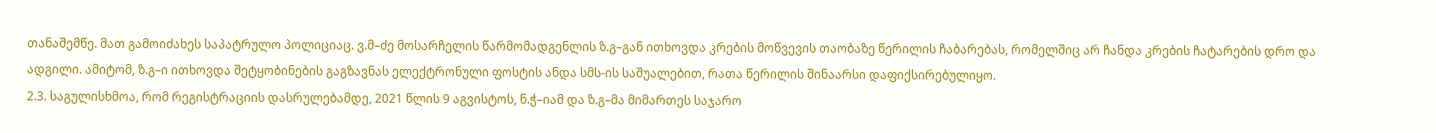თანაშემწე. მათ გამოიძახეს საპატრულო პოლიციაც. ვ.მ–ძე მოსარჩელის წარმომადგენლის ზ.გ–გან ითხოვდა კრების მოწვევის თაობაზე წერილის ჩაბარებას, რომელშიც არ ჩანდა კრების ჩატარების დრო და ადგილი. ამიტომ, ზ.გ–ი ითხოვდა შეტყობინების გაგზავნას ელექტრონული ფოსტის ანდა სმს-ის საშუალებით, რათა წერილის შინაარსი დაფიქსირებულიყო.
2.3. საგულისხმოა, რომ რეგისტრაციის დასრულებამდე, 2021 წლის 9 აგვისტოს, ნ.ჭ–იამ და ზ.გ–მა მიმართეს საჯარო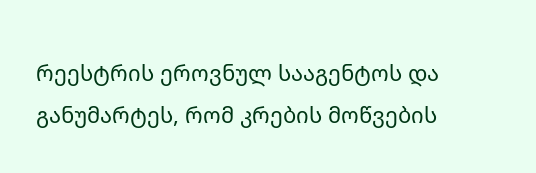რეესტრის ეროვნულ სააგენტოს და განუმარტეს, რომ კრების მოწვების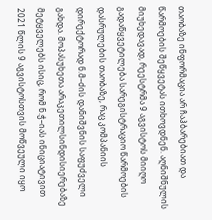თაობაზე ინფორმაცია არ ჩაჰბარებიათ და წარმოების შეწყვეტას ითხოვდნენ. აღნიშნულის მიუხედავად, რეესტრმა 9 აგვისტოს მიიღო გადაწყვეტილება სარეგისტრაციო წარმოების დასრულების თაობაზე, რაც კომპანიის დირექტორად ნ.მ–ძის დანიშვნის საფუძველი გახდა. მოპასუხეთა არაკეთილსინდისიერებაზე მეტყველებს ისიც, რომ ნ.ჭ–იას ინიციატივით 2021 წლის 9 აგვისტოსთვის მოწვეული იყო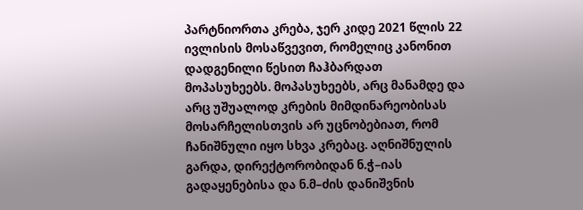პარტნიორთა კრება, ჯერ კიდე 2021 წლის 22 ივლისის მოსაწვევით, რომელიც კანონით დადგენილი წესით ჩაჰბარდათ მოპასუხეებს. მოპასუხეებს, არც მანამდე და არც უშუალოდ კრების მიმდინარეობისას მოსარჩელისთვის არ უცნობებიათ, რომ ჩანიშნული იყო სხვა კრებაც. აღნიშნულის გარდა, დირექტორობიდან ნ.ჭ–იას გადაყენებისა და ნ.მ–ძის დანიშვნის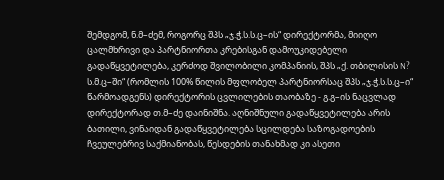შემდგომ, ნ.მ–ძემ, როგორც შპს „ჯ.ჭ.ს.ს.ც–ის“ დირექტორმა, მიიღო ცალმხრივი და პარტნიორთა კრებისგან დამოუკიდებელი გადაწყვეტილება, კერძოდ შვილობილი კომპანიის, შპს „ქ. თბილისის N? ს.მ.ც–ში“ (რომლის 100% წილის მფლობელ პარტნიორსაც შპს „ჯ.ჭ.ს.ს.ც–ი“ წარმოადგენს) დირექტორის ცვლილების თაობაზე - გ.გ–ის ნაცვლად დირექტორად თ.მ–ძე დაინიშნა. აღნიშნული გადაწყვეტილება არის ბათილი, ვინაიდან გადაწყვეტილება სცილდება საზოგადოების ჩვეულებრივ საქმიანობას, წესდების თანახმად კი ასეთი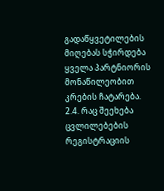გადაწყვეტილების მიღებას სჭირდება ყველა პარტნიორის მონაწილეობით კრების ჩატარება.
2.4. რაც შეეხება ცვლილებების რეგისტრაციის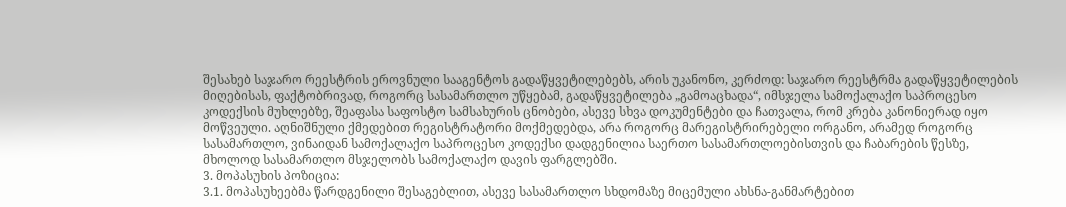შესახებ საჯარო რეესტრის ეროვნული სააგენტოს გადაწყვეტილებებს, არის უკანონო, კერძოდ: საჯარო რეესტრმა გადაწყვეტილების მიღებისას, ფაქტობრივად, როგორც სასამართლო უწყებამ, გადაწყვეტილება „გამოაცხადა“, იმსჯელა სამოქალაქო საპროცესო კოდექსის მუხლებზე, შეაფასა საფოსტო სამსახურის ცნობები, ასევე სხვა დოკუმენტები და ჩათვალა, რომ კრება კანონიერად იყო მოწვეული. აღნიშნული ქმედებით რეგისტრატორი მოქმედებდა, არა როგორც მარეგისტრირებელი ორგანო, არამედ როგორც სასამართლო, ვინაიდან სამოქალაქო საპროცესო კოდექსი დადგენილია საერთო სასამართლოებისთვის და ჩაბარების წესზე, მხოლოდ სასამართლო მსჯელობს სამოქალაქო დავის ფარგლებში.
3. მოპასუხის პოზიცია:
3.1. მოპასუხეებმა წარდგენილი შესაგებლით, ასევე სასამართლო სხდომაზე მიცემული ახსნა-განმარტებით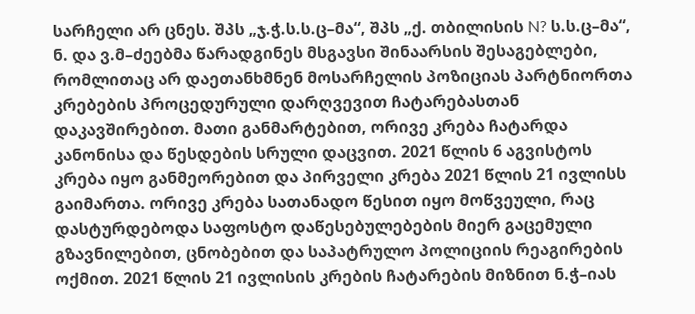სარჩელი არ ცნეს. შპს „ჯ.ჭ.ს.ს.ც–მა“, შპს „ქ. თბილისის N? ს.ს.ც–მა“, ნ. და ვ.მ–ძეებმა წარადგინეს მსგავსი შინაარსის შესაგებლები, რომლითაც არ დაეთანხმნენ მოსარჩელის პოზიციას პარტნიორთა კრებების პროცედურული დარღვევით ჩატარებასთან დაკავშირებით. მათი განმარტებით, ორივე კრება ჩატარდა კანონისა და წესდების სრული დაცვით. 2021 წლის 6 აგვისტოს კრება იყო განმეორებით და პირველი კრება 2021 წლის 21 ივლისს გაიმართა. ორივე კრება სათანადო წესით იყო მოწვეული, რაც დასტურდებოდა საფოსტო დაწესებულებების მიერ გაცემული გზავნილებით, ცნობებით და საპატრულო პოლიციის რეაგირების ოქმით. 2021 წლის 21 ივლისის კრების ჩატარების მიზნით ნ.ჭ–იას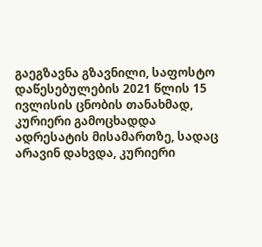გაეგზავნა გზავნილი, საფოსტო დაწესებულების 2021 წლის 15 ივლისის ცნობის თანახმად, კურიერი გამოცხადდა ადრესატის მისამართზე, სადაც არავინ დახვდა, კურიერი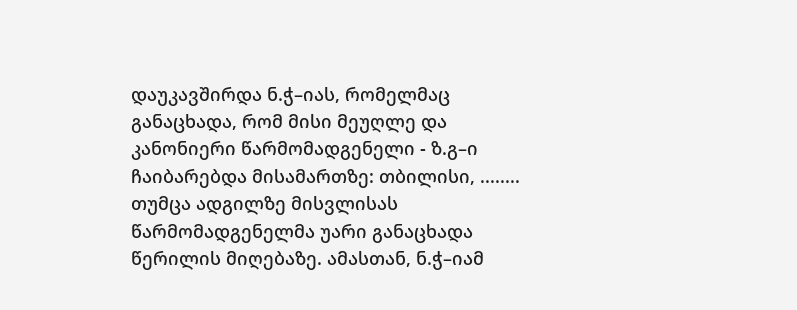დაუკავშირდა ნ.ჭ–იას, რომელმაც განაცხადა, რომ მისი მეუღლე და კანონიერი წარმომადგენელი - ზ.გ–ი ჩაიბარებდა მისამართზე: თბილისი, ........ თუმცა ადგილზე მისვლისას წარმომადგენელმა უარი განაცხადა წერილის მიღებაზე. ამასთან, ნ.ჭ–იამ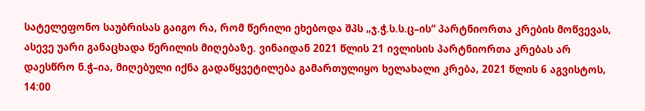სატელეფონო საუბრისას გაიგო რა, რომ წერილი ეხებოდა შპს „ჯ.ჭ.ს.ს.ც–ის“ პარტნიორთა კრების მოწვევას, ასევე უარი განაცხადა წერილის მიღებაზე. ვინაიდან 2021 წლის 21 ივლისის პარტნიორთა კრებას არ დაესწრო ნ.ჭ–ია, მიღებული იქნა გადაწყვეტილება გამართულიყო ხელახალი კრება, 2021 წლის 6 აგვისტოს, 14:00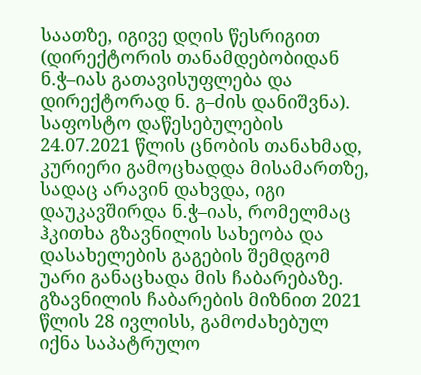საათზე, იგივე დღის წესრიგით (დირექტორის თანამდებობიდან ნ.ჭ–იას გათავისუფლება და დირექტორად ნ. გ–ძის დანიშვნა). საფოსტო დაწესებულების 24.07.2021 წლის ცნობის თანახმად, კურიერი გამოცხადდა მისამართზე, სადაც არავინ დახვდა, იგი დაუკავშირდა ნ.ჭ–იას, რომელმაც ჰკითხა გზავნილის სახეობა და დასახელების გაგების შემდგომ უარი განაცხადა მის ჩაბარებაზე. გზავნილის ჩაბარების მიზნით 2021 წლის 28 ივლისს, გამოძახებულ იქნა საპატრულო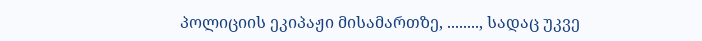პოლიციის ეკიპაჟი მისამართზე, ........, სადაც უკვე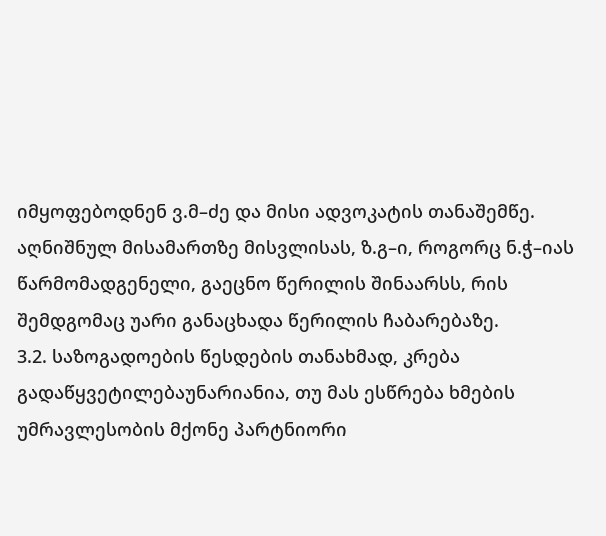იმყოფებოდნენ ვ.მ–ძე და მისი ადვოკატის თანაშემწე. აღნიშნულ მისამართზე მისვლისას, ზ.გ–ი, როგორც ნ.ჭ–იას წარმომადგენელი, გაეცნო წერილის შინაარსს, რის შემდგომაც უარი განაცხადა წერილის ჩაბარებაზე.
3.2. საზოგადოების წესდების თანახმად, კრება გადაწყვეტილებაუნარიანია, თუ მას ესწრება ხმების უმრავლესობის მქონე პარტნიორი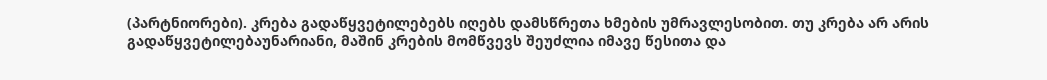(პარტნიორები). კრება გადაწყვეტილებებს იღებს დამსწრეთა ხმების უმრავლესობით. თუ კრება არ არის გადაწყვეტილებაუნარიანი, მაშინ კრების მომწვევს შეუძლია იმავე წესითა და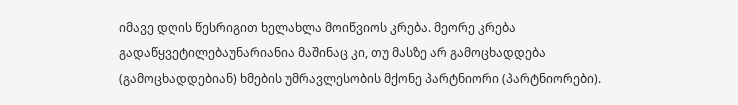იმავე დღის წესრიგით ხელახლა მოიწვიოს კრება. მეორე კრება გადაწყვეტილებაუნარიანია მაშინაც კი, თუ მასზე არ გამოცხადდება (გამოცხადდებიან) ხმების უმრავლესობის მქონე პარტნიორი (პარტნიორები).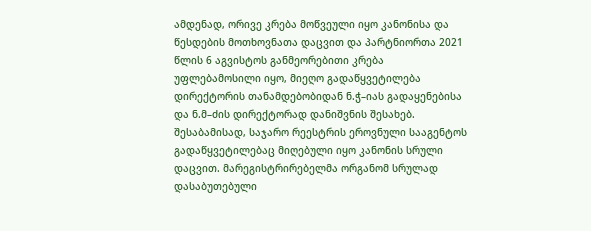ამდენად, ორივე კრება მოწვეული იყო კანონისა და წესდების მოთხოვნათა დაცვით და პარტნიორთა 2021 წლის 6 აგვისტოს განმეორებითი კრება უფლებამოსილი იყო, მიეღო გადაწყვეტილება დირექტორის თანამდებობიდან ნ.ჭ–იას გადაყენებისა და ნ.მ–ძის დირექტორად დანიშვნის შესახებ. შესაბამისად, საჯარო რეესტრის ეროვნული სააგენტოს გადაწყვეტილებაც მიღებული იყო კანონის სრული დაცვით. მარეგისტრირებელმა ორგანომ სრულად დასაბუთებული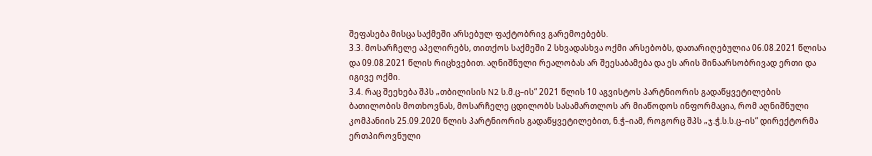შეფასება მისცა საქმეში არსებულ ფაქტობრივ გარემოებებს.
3.3. მოსარჩელე აპელირებს, თითქოს საქმეში 2 სხვადასხვა ოქმი არსებობს, დათარიღებულია 06.08.2021 წლისა და 09.08.2021 წლის რიცხვებით. აღნიშნული რეალობას არ შეესაბამება და ეს არის შინაარსობრივად ერთი და იგივე ოქმი.
3.4. რაც შეეხება შპს „თბილისის N2 ს.მ.ც–ის“ 2021 წლის 10 აგვისტოს პარტნიორის გადაწყვეტილების ბათილობის მოთხოვნას, მოსარჩელე ცდილობს სასამართლოს არ მიაწოდოს ინფორმაცია, რომ აღნიშნული კომპანიის 25.09.2020 წლის პარტნიორის გადაწყვეტილებით, ნ.ჭ–იამ, როგორც შპს „ჯ.ჭ.ს.ს.ც–ის“ დირექტორმა ერთპიროვნული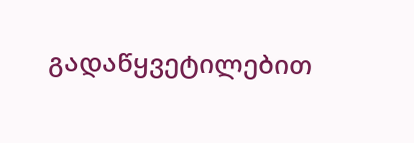გადაწყვეტილებით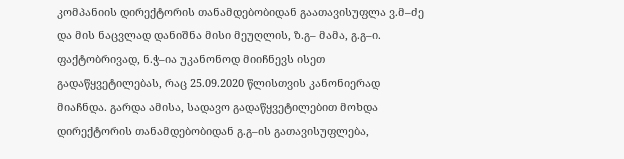კომპანიის დირექტორის თანამდებობიდან გაათავისუფლა ვ.მ–ძე და მის ნაცვლად დანიშნა მისი მეუღლის, ზ.გ– მამა, გ.გ–ი. ფაქტობრივად, ნ.ჭ–ია უკანონოდ მიიჩნევს ისეთ გადაწყვეტილებას, რაც 25.09.2020 წლისთვის კანონიერად მიაჩნდა. გარდა ამისა, სადავო გადაწყვეტილებით მოხდა დირექტორის თანამდებობიდან გ.გ–ის გათავისუფლება,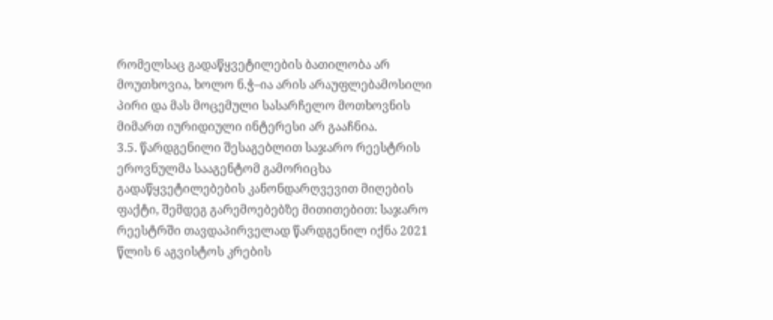რომელსაც გადაწყვეტილების ბათილობა არ
მოუთხოვია, ხოლო ნ.ჭ–ია არის არაუფლებამოსილი პირი და მას მოცემული სასარჩელო მოთხოვნის მიმართ იურიდიული ინტერესი არ გააჩნია.
3.5. წარდგენილი შესაგებლით საჯარო რეესტრის ეროვნულმა სააგენტომ გამორიცხა გადაწყვეტილებების კანონდარღვევით მიღების ფაქტი, შემდეგ გარემოებებზე მითითებით: საჯარო რეესტრში თავდაპირველად წარდგენილ იქნა 2021 წლის 6 აგვისტოს კრების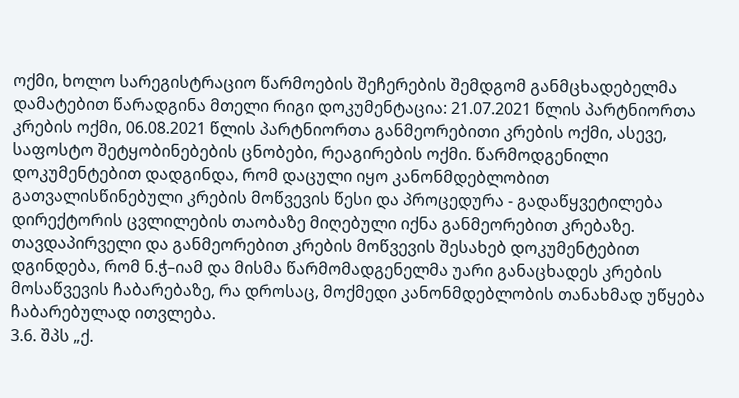ოქმი, ხოლო სარეგისტრაციო წარმოების შეჩერების შემდგომ განმცხადებელმა დამატებით წარადგინა მთელი რიგი დოკუმენტაცია: 21.07.2021 წლის პარტნიორთა კრების ოქმი, 06.08.2021 წლის პარტნიორთა განმეორებითი კრების ოქმი, ასევე, საფოსტო შეტყობინებების ცნობები, რეაგირების ოქმი. წარმოდგენილი დოკუმენტებით დადგინდა, რომ დაცული იყო კანონმდებლობით გათვალისწინებული კრების მოწვევის წესი და პროცედურა - გადაწყვეტილება დირექტორის ცვლილების თაობაზე მიღებული იქნა განმეორებით კრებაზე. თავდაპირველი და განმეორებით კრების მოწვევის შესახებ დოკუმენტებით დგინდება, რომ ნ.ჭ–იამ და მისმა წარმომადგენელმა უარი განაცხადეს კრების მოსაწვევის ჩაბარებაზე, რა დროსაც, მოქმედი კანონმდებლობის თანახმად უწყება ჩაბარებულად ითვლება.
3.6. შპს „ქ.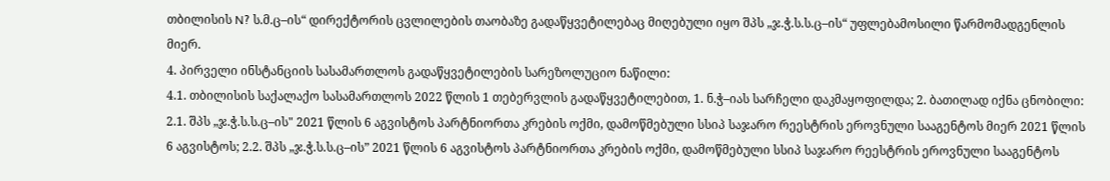თბილისის N? ს.მ.ც–ის“ დირექტორის ცვლილების თაობაზე გადაწყვეტილებაც მიღებული იყო შპს „ჯ.ჭ.ს.ს.ც–ის“ უფლებამოსილი წარმომადგენლის მიერ.
4. პირველი ინსტანციის სასამართლოს გადაწყვეტილების სარეზოლუციო ნაწილი:
4.1. თბილისის საქალაქო სასამართლოს 2022 წლის 1 თებერვლის გადაწყვეტილებით, 1. ნ.ჭ–იას სარჩელი დაკმაყოფილდა; 2. ბათილად იქნა ცნობილი: 2.1. შპს „ჯ.ჭ.ს.ს.ც–ის" 2021 წლის 6 აგვისტოს პარტნიორთა კრების ოქმი, დამოწმებული სსიპ საჯარო რეესტრის ეროვნული სააგენტოს მიერ 2021 წლის 6 აგვისტოს; 2.2. შპს „ჯ.ჭ.ს.ს.ც–ის” 2021 წლის 6 აგვისტოს პარტნიორთა კრების ოქმი, დამოწმებული სსიპ საჯარო რეესტრის ეროვნული სააგენტოს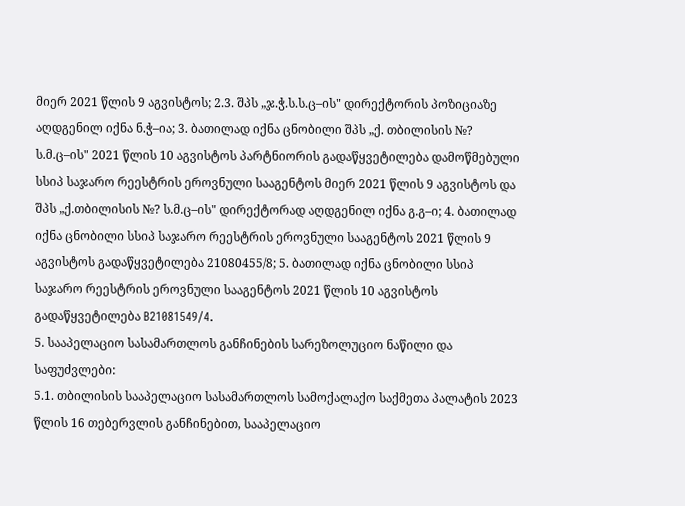მიერ 2021 წლის 9 აგვისტოს; 2.3. შპს „ჯ.ჭ.ს.ს.ც–ის" დირექტორის პოზიციაზე აღდგენილ იქნა ნ.ჭ–ია; 3. ბათილად იქნა ცნობილი შპს „ქ. თბილისის №? ს.მ.ც–ის" 2021 წლის 10 აგვისტოს პარტნიორის გადაწყვეტილება დამოწმებული სსიპ საჯარო რეესტრის ეროვნული სააგენტოს მიერ 2021 წლის 9 აგვისტოს და შპს „ქ.თბილისის №? ს.მ.ც–ის" დირექტორად აღდგენილ იქნა გ.გ–ი; 4. ბათილად იქნა ცნობილი სსიპ საჯარო რეესტრის ეროვნული სააგენტოს 2021 წლის 9 აგვისტოს გადაწყვეტილება 21080455/8; 5. ბათილად იქნა ცნობილი სსიპ საჯარო რეესტრის ეროვნული სააგენტოს 2021 წლის 10 აგვისტოს გადაწყვეტილება B21081549/4.
5. სააპელაციო სასამართლოს განჩინების სარეზოლუციო ნაწილი და საფუძვლები:
5.1. თბილისის სააპელაციო სასამართლოს სამოქალაქო საქმეთა პალატის 2023 წლის 16 თებერვლის განჩინებით, სააპელაციო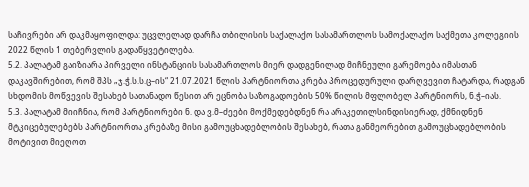საჩივრები არ დაკმაყოფილდა: უცვლელად დარჩა თბილისის საქალაქო სასამართლოს სამოქალაქო საქმეთა კოლეგიის 2022 წლის 1 თებერვლის გადაწყვეტილება.
5.2. პალატამ გაიზიარა პირველი ინსტანციის სასამართლოს მიერ დადგენილად მიჩნეული გარემოება იმასთან დაკავშირებით, რომ შპს „ჯ.ჭ.ს.ს.ც–ის“ 21.07.2021 წლის პარტნიორთა კრება პროცედურული დარღვევით ჩატარდა, რადგან სხდომის მოწვევის შესახებ სათანადო წესით არ ეცნობა საზოგადოების 50% წილის მფლობელ პარტნიორს, ნ.ჭ–იას.
5.3. პალატამ მიიჩნია, რომ პარტნიორები ნ. და ვ.მ–ძეები მოქმედებდნენ რა არაკეთილსინდისიერად, ქმნიდნენ მტკიცებულებებს პარტნიორთა კრებაზე მისი გამოუცხადებლობის შესახებ, რათა განმეორებით გამოუცხადებლობის მოტივით მიეღოთ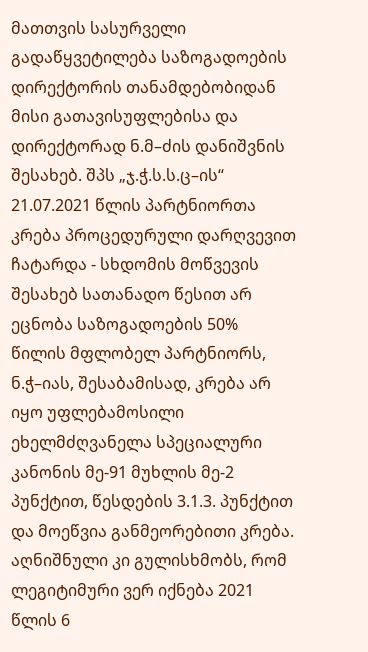მათთვის სასურველი გადაწყვეტილება საზოგადოების დირექტორის თანამდებობიდან მისი გათავისუფლებისა და დირექტორად ნ.მ–ძის დანიშვნის შესახებ. შპს „ჯ.ჭ.ს.ს.ც–ის“ 21.07.2021 წლის პარტნიორთა კრება პროცედურული დარღვევით ჩატარდა - სხდომის მოწვევის შესახებ სათანადო წესით არ ეცნობა საზოგადოების 50% წილის მფლობელ პარტნიორს, ნ.ჭ–იას, შესაბამისად, კრება არ იყო უფლებამოსილი ეხელმძღვანელა სპეციალური კანონის მე-91 მუხლის მე-2 პუნქტით, წესდების 3.1.3. პუნქტით და მოეწვია განმეორებითი კრება. აღნიშნული კი გულისხმობს, რომ ლეგიტიმური ვერ იქნება 2021 წლის 6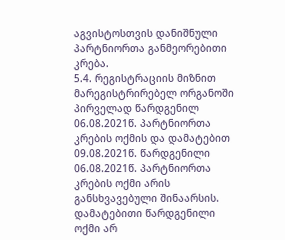აგვისტოსთვის დანიშნული პარტნიორთა განმეორებითი კრება.
5.4. რეგისტრაციის მიზნით მარეგისტრირებელ ორგანოში პირველად წარდგენილ 06.08.2021წ. პარტნიორთა კრების ოქმის და დამატებით 09.08.2021წ. წარდგენილი 06.08.2021წ. პარტნიორთა კრების ოქმი არის განსხვავებული შინაარსის. დამატებითი წარდგენილი ოქმი არ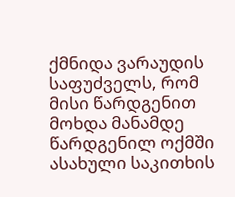ქმნიდა ვარაუდის საფუძველს, რომ მისი წარდგენით მოხდა მანამდე წარდგენილ ოქმში ასახული საკითხის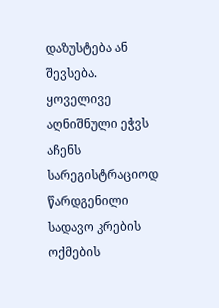დაზუსტება ან შევსება. ყოველივე აღნიშნული ეჭვს აჩენს სარეგისტრაციოდ წარდგენილი სადავო კრების ოქმების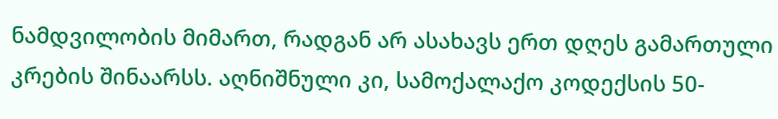ნამდვილობის მიმართ, რადგან არ ასახავს ერთ დღეს გამართული კრების შინაარსს. აღნიშნული კი, სამოქალაქო კოდექსის 50-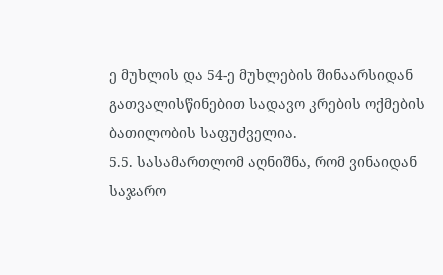ე მუხლის და 54-ე მუხლების შინაარსიდან გათვალისწინებით სადავო კრების ოქმების ბათილობის საფუძველია.
5.5. სასამართლომ აღნიშნა, რომ ვინაიდან საჯარო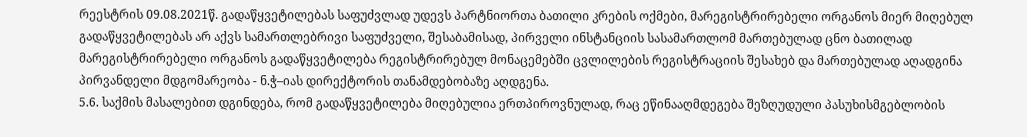რეესტრის 09.08.2021წ. გადაწყვეტილებას საფუძვლად უდევს პარტნიორთა ბათილი კრების ოქმები, მარეგისტრირებელი ორგანოს მიერ მიღებულ გადაწყვეტილებას არ აქვს სამართლებრივი საფუძველი, შესაბამისად, პირველი ინსტანციის სასამართლომ მართებულად ცნო ბათილად მარეგისტრირებელი ორგანოს გადაწყვეტილება რეგისტრირებულ მონაცემებში ცვლილების რეგისტრაციის შესახებ და მართებულად აღადგინა პირვანდელი მდგომარეობა - ნ.ჭ–იას დირექტორის თანამდებობაზე აღდგენა.
5.6. საქმის მასალებით დგინდება, რომ გადაწყვეტილება მიღებულია ერთპიროვნულად, რაც ეწინააღმდეგება შეზღუდული პასუხისმგებლობის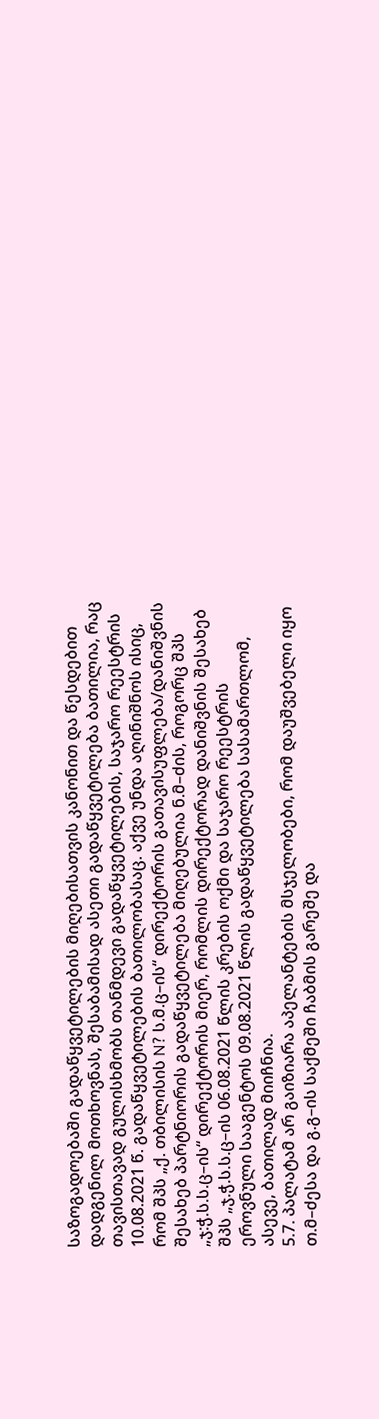საზოგადოებაში გადაწყვეტილების მიღებისათვის კანონით და წესდებით დადგენილ მოთხოვნას, შესაბამისად ასეთი გადაწყვეტილება ბათილია, რაც თავისთავად გულისხმობს თანმდევი გადაწყვეტილების, საჯარო რეესტრის 10.08.2021 წ. გადაწყვეტილების ბათილობასაც. აქვე უნდა აღინიშნოს ისიც, რომ შპს „ქ. თბილისის N? ს.მ.ც–ის“ დირექტორის გათავისუფლება/დანიშვნის შესახებ პარტნიორის გადაწყვეტილება მიღებულია ნ.მ–ძის, როგორც შპს „ჯ:ჭ.ს.ს.ც–ის“ დირექტორის მიერ, რომლის დირექტორად დანიშვნის შესახებ შპს „ჯ.ჭ.ს.ს.ც–ის 06.08.2021 წლის კრების ოქმი და საჯარო რეესტრის ეროვნული სააგენტოს 09.08.2021 წლის გადაწყვეტილება სასამართლომ, ასევე, ბათილად მიიჩნია.
5.7. პალატამ არ გაიზიარა აპელანტების მსჯელობები, რომ დაუშვებელი იყო თ.მ–ძესა და გ.გ–ის საქმეში ჩაბმის გარეშე და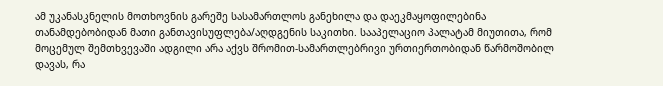ამ უკანასკნელის მოთხოვნის გარეშე სასამართლოს განეხილა და დაეკმაყოფილებინა
თანამდებობიდან მათი განთავისუფლება/აღდგენის საკითხი. სააპელაციო პალატამ მიუთითა, რომ მოცემულ შემთხვევაში ადგილი არა აქვს შრომით-სამართლებრივი ურთიერთობიდან წარმოშობილ დავას, რა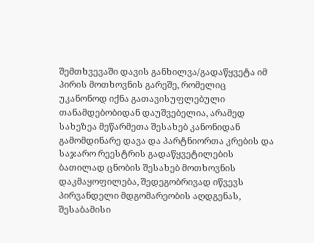შემთხვევაში დავის განხილვა/გადაწყვეტა იმ პირის მოთხოვნის გარეშე, რომელიც უკანონოდ იქნა გათავისუფლებული თანამდებობიდან დაუშვებელია, არამედ სახეზეა მეწარმეთა შესახებ კანონიდან გამომდინარე დავა და პარტნიორთა კრების და საჯარო რეესტრის გადაწყვეტილების ბათილად ცნობის შესახებ მოთხოვნის დაკმაყოფილება, შედეგობრივად იწვევს პირვანდელი მდგომარეობის აღდგენას, შესაბამისი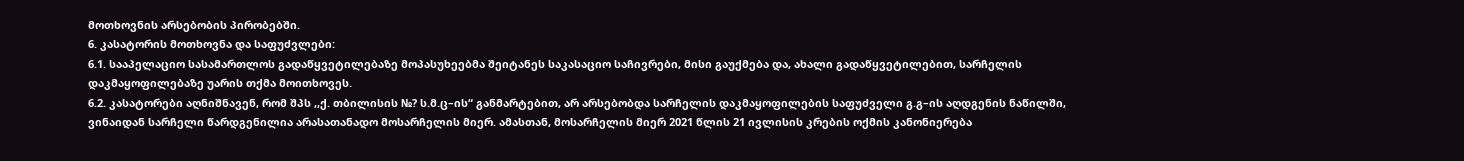მოთხოვნის არსებობის პირობებში.
6. კასატორის მოთხოვნა და საფუძვლები:
6.1. სააპელაციო სასამართლოს გადაწყვეტილებაზე მოპასუხეებმა შეიტანეს საკასაციო საჩივრები, მისი გაუქმება და, ახალი გადაწყვეტილებით, სარჩელის დაკმაყოფილებაზე უარის თქმა მოითხოვეს.
6.2. კასატორები აღნიშნავენ, რომ შპს ,,ქ. თბილისის №? ს.მ.ც–ის“ განმარტებით, არ არსებობდა სარჩელის დაკმაყოფილების საფუძველი გ.გ–ის აღდგენის ნაწილში, ვინაიდან სარჩელი წარდგენილია არასათანადო მოსარჩელის მიერ. ამასთან, მოსარჩელის მიერ 2021 წლის 21 ივლისის კრების ოქმის კანონიერება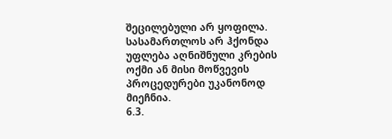შეცილებული არ ყოფილა. სასამართლოს არ ჰქონდა უფლება აღნიშნული კრების ოქმი ან მისი მოწვევის პროცედურები უკანონოდ მიეჩნია.
6.3.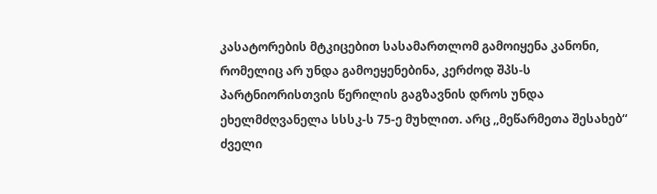კასატორების მტკიცებით სასამართლომ გამოიყენა კანონი, რომელიც არ უნდა გამოეყენებინა, კერძოდ შპს-ს პარტნიორისთვის წერილის გაგზავნის დროს უნდა ეხელმძღვანელა სსსკ-ს 75-ე მუხლით. არც ,,მეწარმეთა შესახებ“ ძველი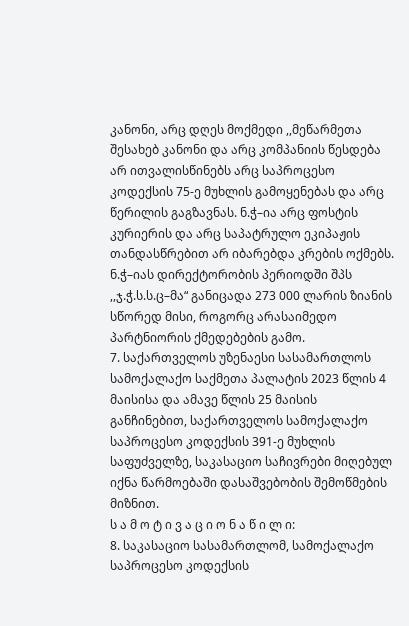კანონი, არც დღეს მოქმედი ,,მეწარმეთა შესახებ კანონი და არც კომპანიის წესდება არ ითვალისწინებს არც საპროცესო კოდექსის 75-ე მუხლის გამოყენებას და არც წერილის გაგზავნას. ნ.ჭ–ია არც ფოსტის კურიერის და არც საპატრულო ეკიპაჟის თანდასწრებით არ იბარებდა კრების ოქმებს. ნ.ჭ–იას დირექტორობის პერიოდში შპს ,,ჯ.ჭ.ს.ს.ც–მა“ განიცადა 273 000 ლარის ზიანის სწორედ მისი, როგორც არასაიმედო პარტნიორის ქმედებების გამო.
7. საქართველოს უზენაესი სასამართლოს სამოქალაქო საქმეთა პალატის 2023 წლის 4 მაისისა და ამავე წლის 25 მაისის განჩინებით, საქართველოს სამოქალაქო საპროცესო კოდექსის 391-ე მუხლის საფუძველზე, საკასაციო საჩივრები მიღებულ იქნა წარმოებაში დასაშვებობის შემოწმების მიზნით.
ს ა მ ო ტ ი ვ ა ც ი ო ნ ა წ ი ლ ი:
8. საკასაციო სასამართლომ, სამოქალაქო საპროცესო კოდექსის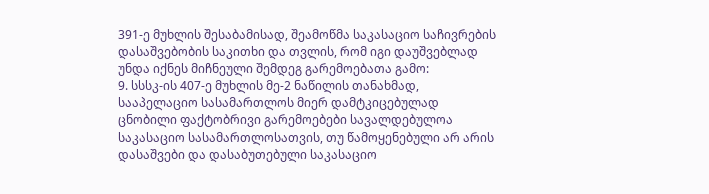391-ე მუხლის შესაბამისად, შეამოწმა საკასაციო საჩივრების დასაშვებობის საკითხი და თვლის, რომ იგი დაუშვებლად უნდა იქნეს მიჩნეული შემდეგ გარემოებათა გამო:
9. სსსკ-ის 407-ე მუხლის მე-2 ნაწილის თანახმად, სააპელაციო სასამართლოს მიერ დამტკიცებულად ცნობილი ფაქტობრივი გარემოებები სავალდებულოა საკასაციო სასამართლოსათვის, თუ წამოყენებული არ არის დასაშვები და დასაბუთებული საკასაციო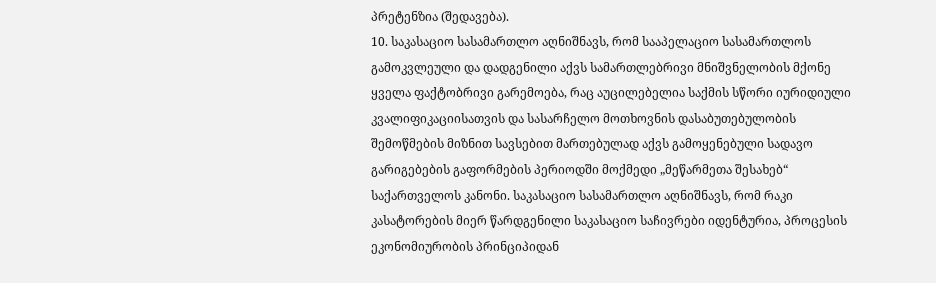პრეტენზია (შედავება).
10. საკასაციო სასამართლო აღნიშნავს, რომ სააპელაციო სასამართლოს გამოკვლეული და დადგენილი აქვს სამართლებრივი მნიშვნელობის მქონე ყველა ფაქტობრივი გარემოება, რაც აუცილებელია საქმის სწორი იურიდიული კვალიფიკაციისათვის და სასარჩელო მოთხოვნის დასაბუთებულობის შემოწმების მიზნით სავსებით მართებულად აქვს გამოყენებული სადავო გარიგებების გაფორმების პერიოდში მოქმედი „მეწარმეთა შესახებ“ საქართველოს კანონი. საკასაციო სასამართლო აღნიშნავს, რომ რაკი კასატორების მიერ წარდგენილი საკასაციო საჩივრები იდენტურია, პროცესის ეკონომიურობის პრინციპიდან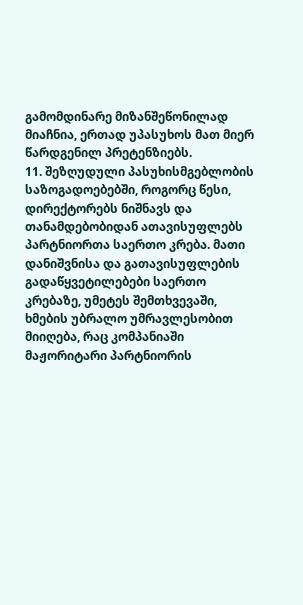გამომდინარე მიზანშეწონილად მიაჩნია, ერთად უპასუხოს მათ მიერ წარდგენილ პრეტენზიებს.
11. შეზღუდული პასუხისმგებლობის საზოგადოებებში, როგორც წესი, დირექტორებს ნიშნავს და თანამდებობიდან ათავისუფლებს პარტნიორთა საერთო კრება. მათი დანიშვნისა და გათავისუფლების გადაწყვეტილებები საერთო კრებაზე, უმეტეს შემთხვევაში, ხმების უბრალო უმრავლესობით მიიღება, რაც კომპანიაში მაჟორიტარი პარტნიორის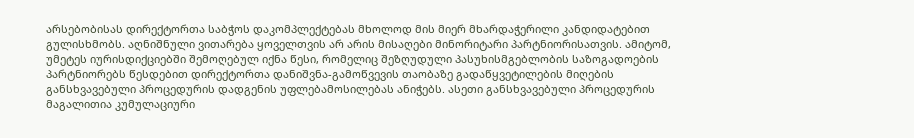არსებობისას დირექტორთა საბჭოს დაკომპლექტებას მხოლოდ მის მიერ მხარდაჭერილი კანდიდატებით გულისხმობს. აღნიშნული ვითარება ყოველთვის არ არის მისაღები მინორიტარი პარტნიორისათვის. ამიტომ, უმეტეს იურისდიქციებში შემოღებულ იქნა წესი, რომელიც შეზღუდული პასუხისმგებლობის საზოგადოების პარტნიორებს წესდებით დირექტორთა დანიშვნა-გამოწვევის თაობაზე გადაწყვეტილების მიღების განსხვავებული პროცედურის დადგენის უფლებამოსილებას ანიჭებს. ასეთი განსხვავებული პროცედურის მაგალითია კუმულაციური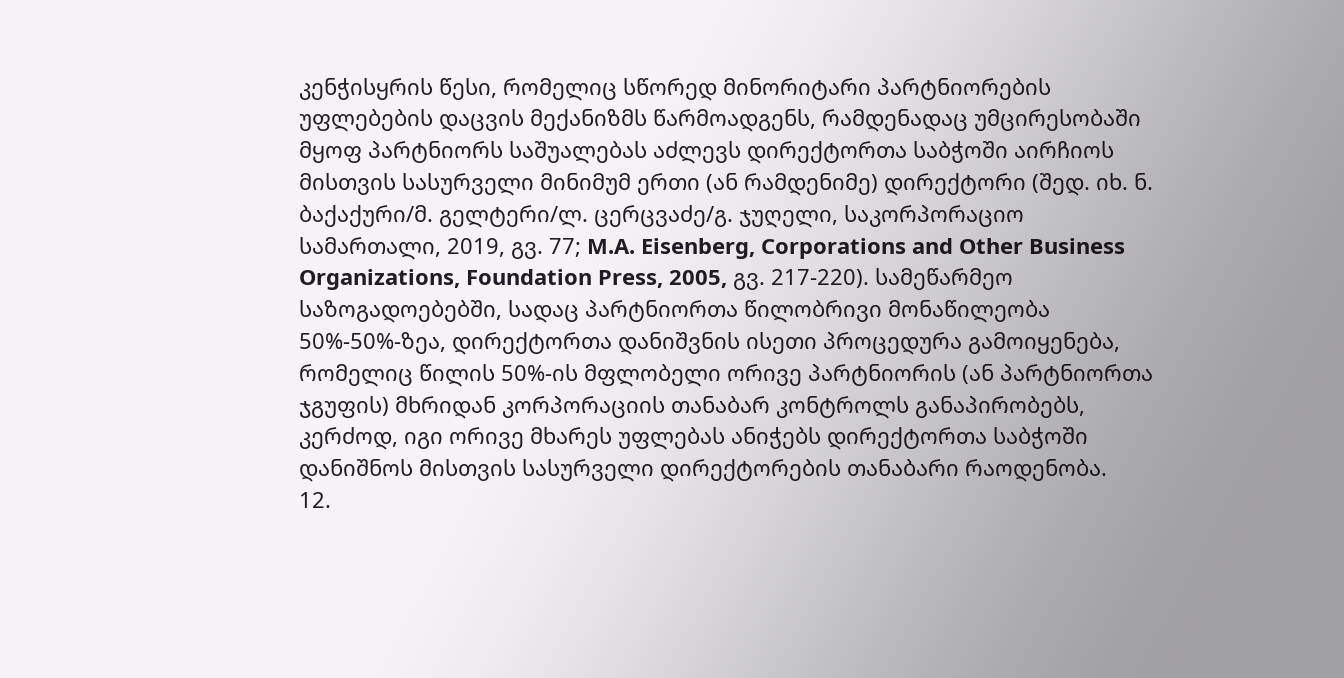კენჭისყრის წესი, რომელიც სწორედ მინორიტარი პარტნიორების უფლებების დაცვის მექანიზმს წარმოადგენს, რამდენადაც უმცირესობაში მყოფ პარტნიორს საშუალებას აძლევს დირექტორთა საბჭოში აირჩიოს მისთვის სასურველი მინიმუმ ერთი (ან რამდენიმე) დირექტორი (შედ. იხ. ნ. ბაქაქური/მ. გელტერი/ლ. ცერცვაძე/გ. ჯუღელი, საკორპორაციო სამართალი, 2019, გვ. 77; M.A. Eisenberg, Corporations and Other Business Organizations, Foundation Press, 2005, გვ. 217-220). სამეწარმეო საზოგადოებებში, სადაც პარტნიორთა წილობრივი მონაწილეობა 50%-50%-ზეა, დირექტორთა დანიშვნის ისეთი პროცედურა გამოიყენება, რომელიც წილის 50%-ის მფლობელი ორივე პარტნიორის (ან პარტნიორთა ჯგუფის) მხრიდან კორპორაციის თანაბარ კონტროლს განაპირობებს, კერძოდ, იგი ორივე მხარეს უფლებას ანიჭებს დირექტორთა საბჭოში დანიშნოს მისთვის სასურველი დირექტორების თანაბარი რაოდენობა.
12.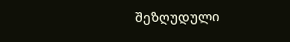შეზღუდული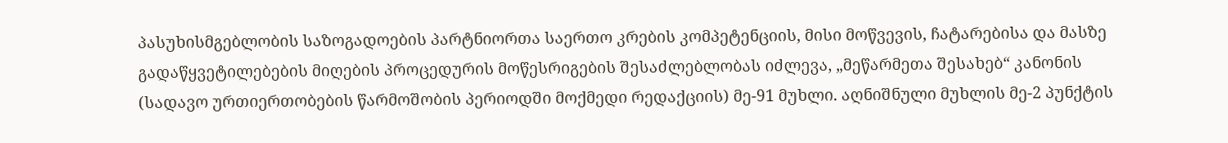პასუხისმგებლობის საზოგადოების პარტნიორთა საერთო კრების კომპეტენციის, მისი მოწვევის, ჩატარებისა და მასზე გადაწყვეტილებების მიღების პროცედურის მოწესრიგების შესაძლებლობას იძლევა, „მეწარმეთა შესახებ“ კანონის (სადავო ურთიერთობების წარმოშობის პერიოდში მოქმედი რედაქციის) მე-91 მუხლი. აღნიშნული მუხლის მე-2 პუნქტის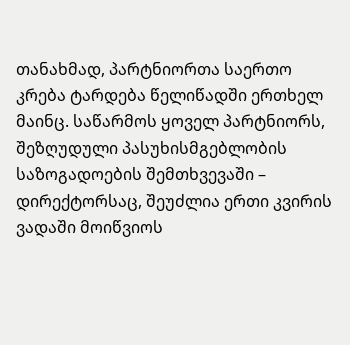თანახმად, პარტნიორთა საერთო კრება ტარდება წელიწადში ერთხელ მაინც. საწარმოს ყოველ პარტნიორს, შეზღუდული პასუხისმგებლობის საზოგადოების შემთხვევაში – დირექტორსაც, შეუძლია ერთი კვირის ვადაში მოიწვიოს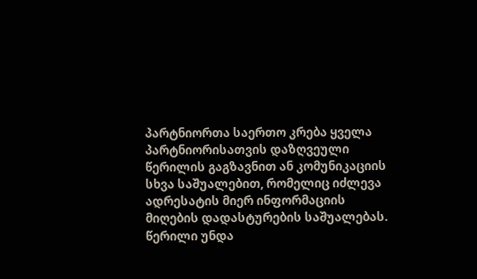პარტნიორთა საერთო კრება ყველა პარტნიორისათვის დაზღვეული წერილის გაგზავნით ან კომუნიკაციის სხვა საშუალებით, რომელიც იძლევა ადრესატის მიერ ინფორმაციის მიღების დადასტურების საშუალებას. წერილი უნდა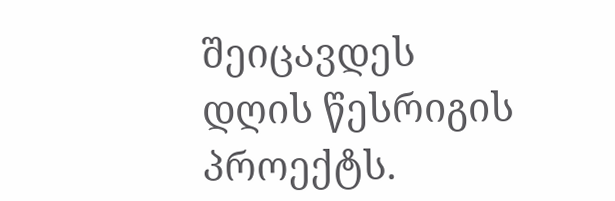შეიცავდეს დღის წესრიგის პროექტს.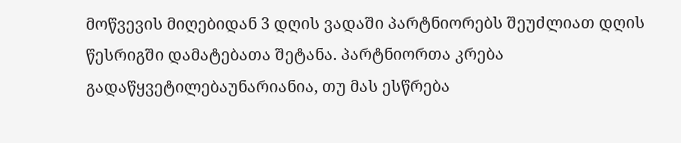მოწვევის მიღებიდან 3 დღის ვადაში პარტნიორებს შეუძლიათ დღის წესრიგში დამატებათა შეტანა. პარტნიორთა კრება გადაწყვეტილებაუნარიანია, თუ მას ესწრება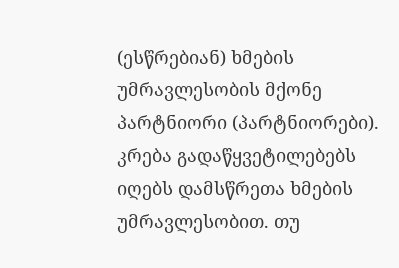(ესწრებიან) ხმების უმრავლესობის მქონე პარტნიორი (პარტნიორები). კრება გადაწყვეტილებებს იღებს დამსწრეთა ხმების უმრავლესობით. თუ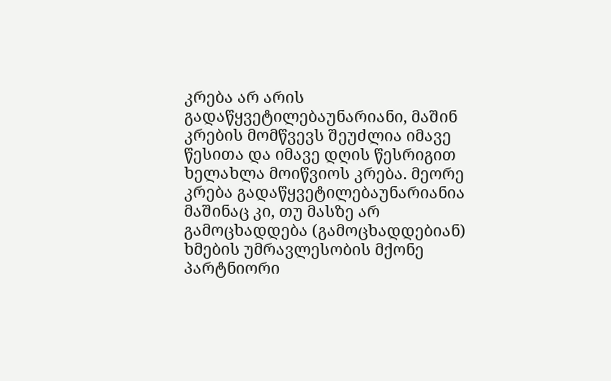კრება არ არის გადაწყვეტილებაუნარიანი, მაშინ კრების მომწვევს შეუძლია იმავე წესითა და იმავე დღის წესრიგით ხელახლა მოიწვიოს კრება. მეორე კრება გადაწყვეტილებაუნარიანია მაშინაც კი, თუ მასზე არ გამოცხადდება (გამოცხადდებიან) ხმების უმრავლესობის მქონე პარტნიორი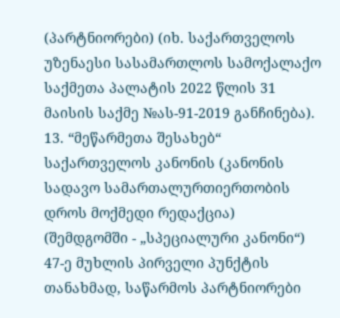(პარტნიორები) (იხ. საქართველოს უზენაესი სასამართლოს სამოქალაქო საქმეთა პალატის 2022 წლის 31 მაისის საქმე №ას-91-2019 განჩინება).
13. “მეწარმეთა შესახებ“ საქართველოს კანონის (კანონის სადავო სამართალურთიერთობის დროს მოქმედი რედაქცია) (შემდგომში - „სპეციალური კანონი“) 47-ე მუხლის პირველი პუნქტის თანახმად, საწარმოს პარტნიორები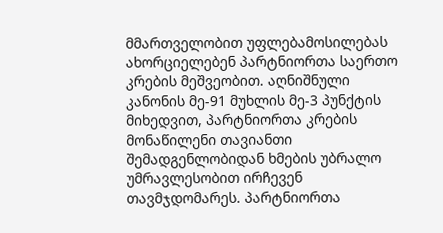მმართველობით უფლებამოსილებას ახორციელებენ პარტნიორთა საერთო კრების მეშვეობით. აღნიშნული კანონის მე-91 მუხლის მე-3 პუნქტის მიხედვით, პარტნიორთა კრების მონაწილენი თავიანთი შემადგენლობიდან ხმების უბრალო უმრავლესობით ირჩევენ თავმჯდომარეს. პარტნიორთა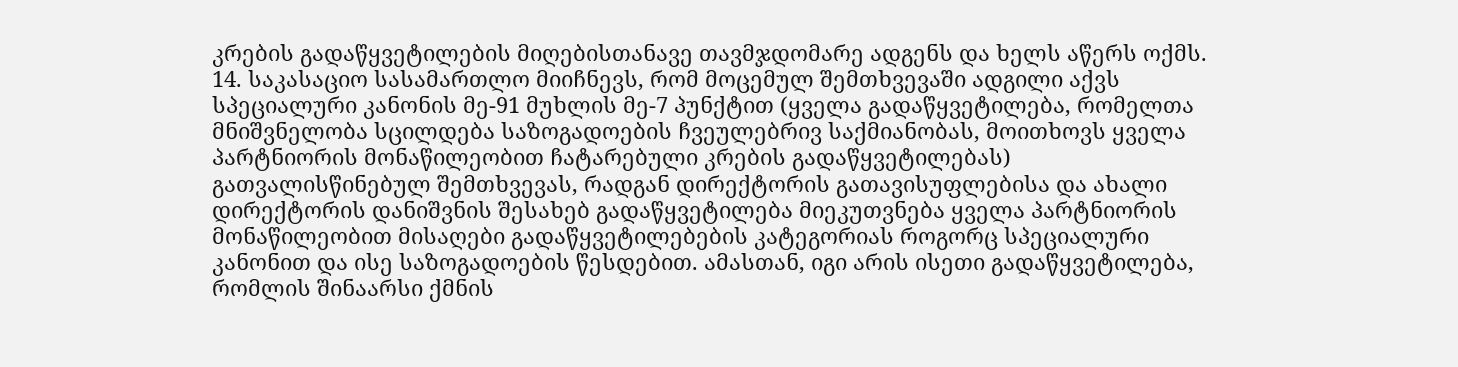კრების გადაწყვეტილების მიღებისთანავე თავმჯდომარე ადგენს და ხელს აწერს ოქმს.
14. საკასაციო სასამართლო მიიჩნევს, რომ მოცემულ შემთხვევაში ადგილი აქვს სპეციალური კანონის მე-91 მუხლის მე-7 პუნქტით (ყველა გადაწყვეტილება, რომელთა მნიშვნელობა სცილდება საზოგადოების ჩვეულებრივ საქმიანობას, მოითხოვს ყველა პარტნიორის მონაწილეობით ჩატარებული კრების გადაწყვეტილებას) გათვალისწინებულ შემთხვევას, რადგან დირექტორის გათავისუფლებისა და ახალი დირექტორის დანიშვნის შესახებ გადაწყვეტილება მიეკუთვნება ყველა პარტნიორის მონაწილეობით მისაღები გადაწყვეტილებების კატეგორიას როგორც სპეციალური კანონით და ისე საზოგადოების წესდებით. ამასთან, იგი არის ისეთი გადაწყვეტილება, რომლის შინაარსი ქმნის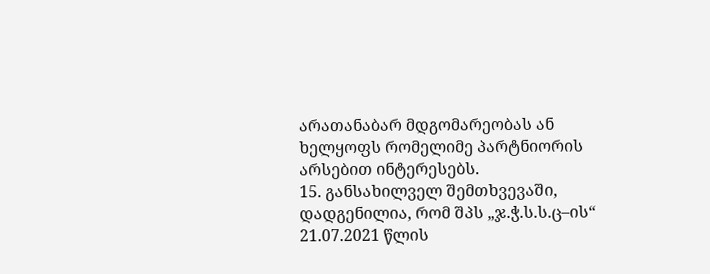არათანაბარ მდგომარეობას ან ხელყოფს რომელიმე პარტნიორის არსებით ინტერესებს.
15. განსახილველ შემთხვევაში, დადგენილია, რომ შპს „ჯ.ჭ.ს.ს.ც–ის“ 21.07.2021 წლის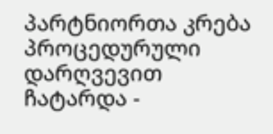პარტნიორთა კრება პროცედურული დარღვევით ჩატარდა -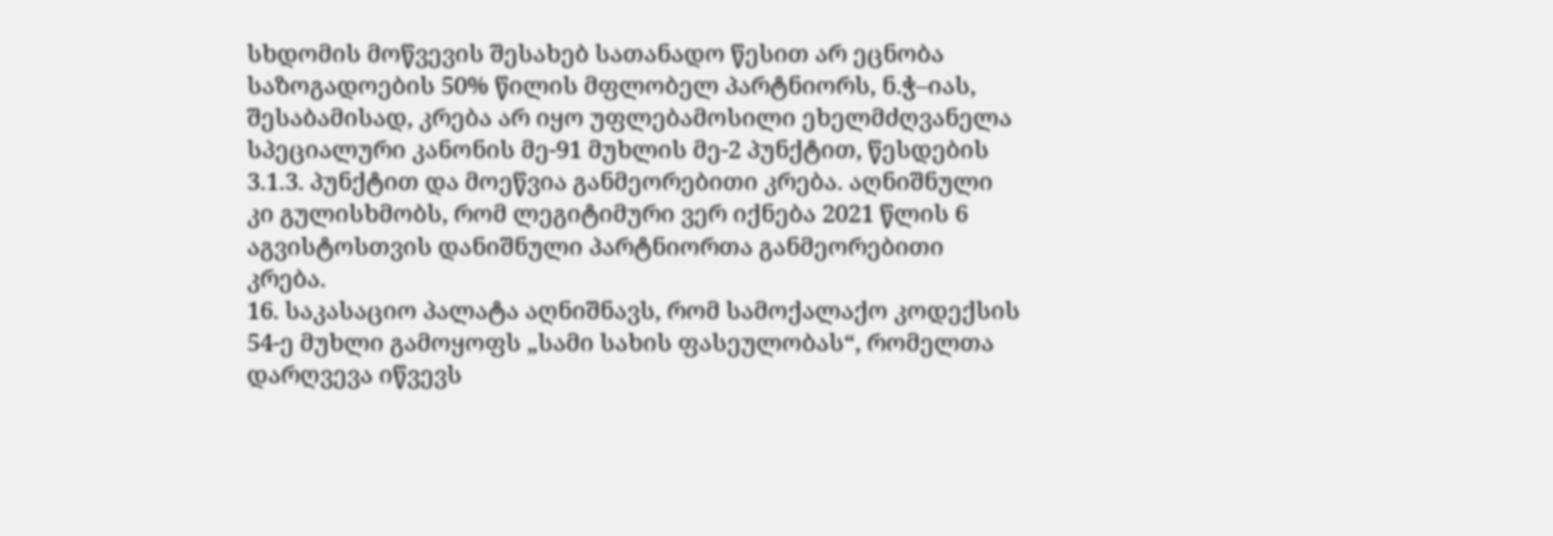სხდომის მოწვევის შესახებ სათანადო წესით არ ეცნობა საზოგადოების 50% წილის მფლობელ პარტნიორს, ნ.ჭ–იას, შესაბამისად, კრება არ იყო უფლებამოსილი ეხელმძღვანელა სპეციალური კანონის მე-91 მუხლის მე-2 პუნქტით, წესდების 3.1.3. პუნქტით და მოეწვია განმეორებითი კრება. აღნიშნული კი გულისხმობს, რომ ლეგიტიმური ვერ იქნება 2021 წლის 6 აგვისტოსთვის დანიშნული პარტნიორთა განმეორებითი კრება.
16. საკასაციო პალატა აღნიშნავს, რომ სამოქალაქო კოდექსის 54-ე მუხლი გამოყოფს „სამი სახის ფასეულობას“, რომელთა დარღვევა იწვევს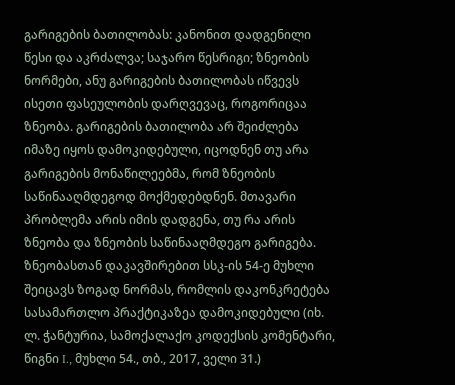გარიგების ბათილობას: კანონით დადგენილი წესი და აკრძალვა; საჯარო წესრიგი; ზნეობის ნორმები, ანუ გარიგების ბათილობას იწვევს ისეთი ფასეულობის დარღვევაც, როგორიცაა ზნეობა. გარიგების ბათილობა არ შეიძლება იმაზე იყოს დამოკიდებული, იცოდნენ თუ არა გარიგების მონაწილეებმა, რომ ზნეობის საწინააღმდეგოდ მოქმედებდნენ. მთავარი პრობლემა არის იმის დადგენა, თუ რა არის ზნეობა და ზნეობის საწინააღმდეგო გარიგება. ზნეობასთან დაკავშირებით სსკ-ის 54-ე მუხლი შეიცავს ზოგად ნორმას, რომლის დაკონკრეტება სასამართლო პრაქტიკაზეა დამოკიდებული (იხ. ლ. ჭანტურია, სამოქალაქო კოდექსის კომენტარი, წიგნი I., მუხლი 54., თბ., 2017, ველი 31.)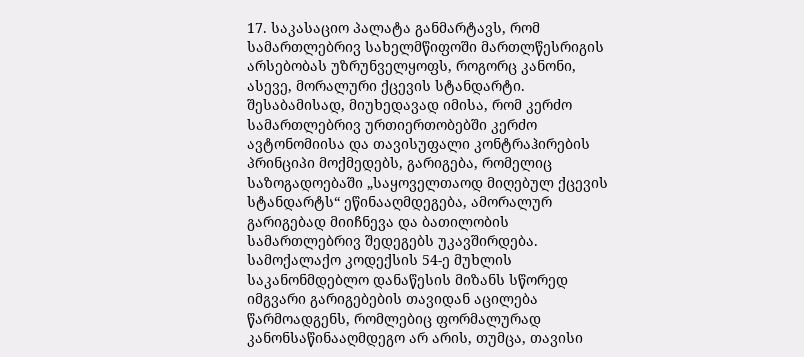17. საკასაციო პალატა განმარტავს, რომ სამართლებრივ სახელმწიფოში მართლწესრიგის არსებობას უზრუნველყოფს, როგორც კანონი, ასევე, მორალური ქცევის სტანდარტი. შესაბამისად, მიუხედავად იმისა, რომ კერძო სამართლებრივ ურთიერთობებში კერძო ავტონომიისა და თავისუფალი კონტრაჰირების პრინციპი მოქმედებს, გარიგება, რომელიც საზოგადოებაში „საყოველთაოდ მიღებულ ქცევის სტანდარტს“ ეწინააღმდეგება, ამორალურ გარიგებად მიიჩნევა და ბათილობის სამართლებრივ შედეგებს უკავშირდება. სამოქალაქო კოდექსის 54-ე მუხლის საკანონმდებლო დანაწესის მიზანს სწორედ იმგვარი გარიგებების თავიდან აცილება წარმოადგენს, რომლებიც ფორმალურად კანონსაწინააღმდეგო არ არის, თუმცა, თავისი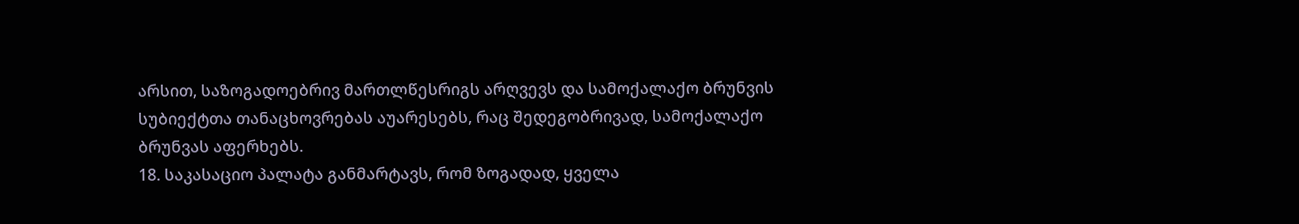არსით, საზოგადოებრივ მართლწესრიგს არღვევს და სამოქალაქო ბრუნვის სუბიექტთა თანაცხოვრებას აუარესებს, რაც შედეგობრივად, სამოქალაქო ბრუნვას აფერხებს.
18. საკასაციო პალატა განმარტავს, რომ ზოგადად, ყველა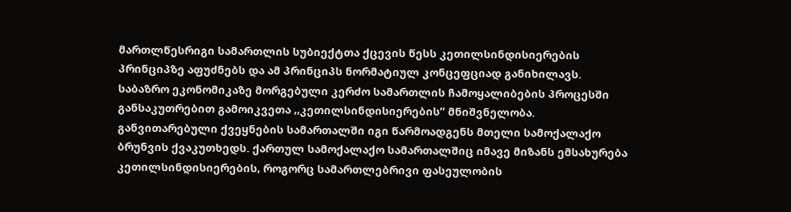მართლწესრიგი სამართლის სუბიექტთა ქცევის წესს კეთილსინდისიერების პრინციპზე აფუძნებს და ამ პრინციპს ნორმატიულ კონცეფციად განიხილავს. საბაზრო ეკონომიკაზე მორგებული კერძო სამართლის ჩამოყალიბების პროცესში განსაკუთრებით გამოიკვეთა ,,კეთილსინდისიერების” მნიშვნელობა. განვითარებული ქვეყნების სამართალში იგი წარმოადგენს მთელი სამოქალაქო ბრუნვის ქვაკუთხედს. ქართულ სამოქალაქო სამართალშიც იმავე მიზანს ემსახურება კეთილსინდისიერების, როგორც სამართლებრივი ფასეულობის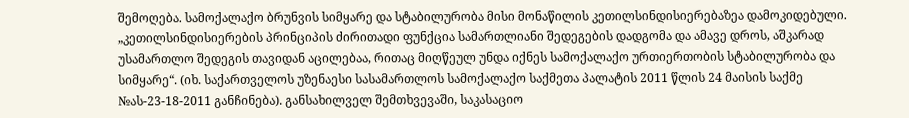შემოღება. სამოქალაქო ბრუნვის სიმყარე და სტაბილურობა მისი მონაწილის კეთილსინდისიერებაზეა დამოკიდებული. „კეთილსინდისიერების პრინციპის ძირითადი ფუნქცია სამართლიანი შედეგების დადგომა და ამავე დროს, აშკარად უსამართლო შედეგის თავიდან აცილებაა, რითაც მიღწეულ უნდა იქნეს სამოქალაქო ურთიერთობის სტაბილურობა და სიმყარე“. (იხ. საქართველოს უზენაესი სასამართლოს სამოქალაქო საქმეთა პალატის 2011 წლის 24 მაისის საქმე №ას-23-18-2011 განჩინება). განსახილველ შემთხვევაში, საკასაციო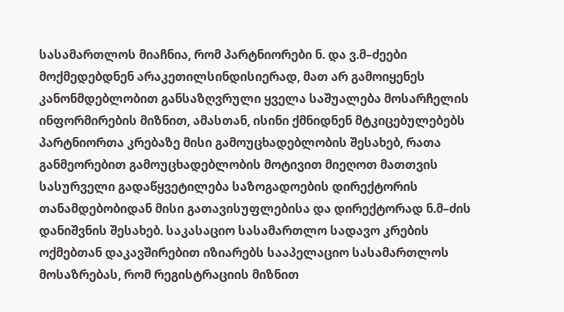სასამართლოს მიაჩნია, რომ პარტნიორები ნ. და ვ.მ–ძეები მოქმედებდნენ არაკეთილსინდისიერად, მათ არ გამოიყენეს კანონმდებლობით განსაზღვრული ყველა საშუალება მოსარჩელის ინფორმირების მიზნით, ამასთან, ისინი ქმნიდნენ მტკიცებულებებს პარტნიორთა კრებაზე მისი გამოუცხადებლობის შესახებ, რათა განმეორებით გამოუცხადებლობის მოტივით მიეღოთ მათთვის სასურველი გადაწყვეტილება საზოგადოების დირექტორის თანამდებობიდან მისი გათავისუფლებისა და დირექტორად ნ.მ–ძის დანიშვნის შესახებ. საკასაციო სასამართლო სადავო კრების ოქმებთან დაკავშირებით იზიარებს სააპელაციო სასამართლოს მოსაზრებას, რომ რეგისტრაციის მიზნით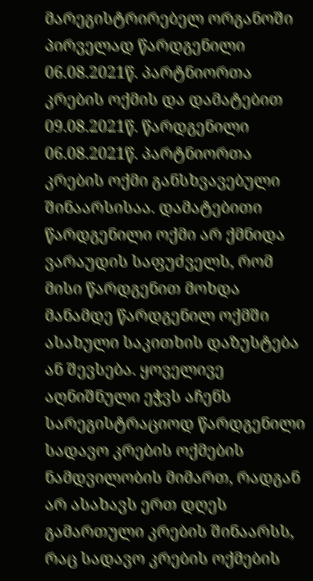მარეგისტრირებელ ორგანოში პირველად წარდგენილი 06.08.2021წ. პარტნიორთა კრების ოქმის და დამატებით 09.08.2021წ. წარდგენილი 06.08.2021წ. პარტნიორთა კრების ოქმი განსხვავებული შინაარსისაა. დამატებითი წარდგენილი ოქმი არ ქმნიდა ვარაუდის საფუძველს, რომ მისი წარდგენით მოხდა მანამდე წარდგენილ ოქმში ასახული საკითხის დაზუსტება ან შევსება. ყოველივე აღნიშნული ეჭვს აჩენს სარეგისტრაციოდ წარდგენილი სადავო კრების ოქმების ნამდვილობის მიმართ, რადგან არ ასახავს ერთ დღეს გამართული კრების შინაარსს, რაც სადავო კრების ოქმების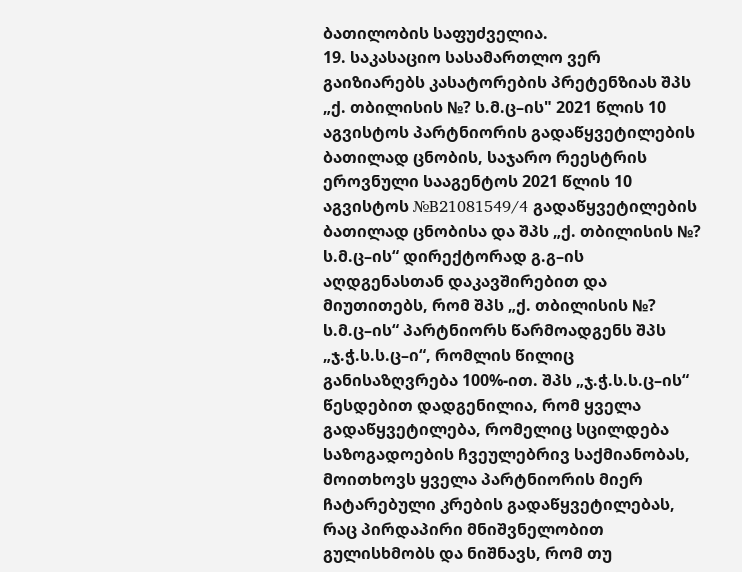ბათილობის საფუძველია.
19. საკასაციო სასამართლო ვერ გაიზიარებს კასატორების პრეტენზიას შპს „ქ. თბილისის №? ს.მ.ც–ის" 2021 წლის 10 აგვისტოს პარტნიორის გადაწყვეტილების ბათილად ცნობის, საჯარო რეესტრის ეროვნული სააგენტოს 2021 წლის 10 აგვისტოს №B21081549/4 გადაწყვეტილების ბათილად ცნობისა და შპს „ქ. თბილისის №? ს.მ.ც–ის“ დირექტორად გ.გ–ის აღდგენასთან დაკავშირებით და მიუთითებს, რომ შპს „ქ. თბილისის №? ს.მ.ც–ის“ პარტნიორს წარმოადგენს შპს „ჯ.ჭ.ს.ს.ც–ი“, რომლის წილიც განისაზღვრება 100%-ით. შპს „ჯ.ჭ.ს.ს.ც–ის“ წესდებით დადგენილია, რომ ყველა გადაწყვეტილება, რომელიც სცილდება საზოგადოების ჩვეულებრივ საქმიანობას, მოითხოვს ყველა პარტნიორის მიერ ჩატარებული კრების გადაწყვეტილებას, რაც პირდაპირი მნიშვნელობით გულისხმობს და ნიშნავს, რომ თუ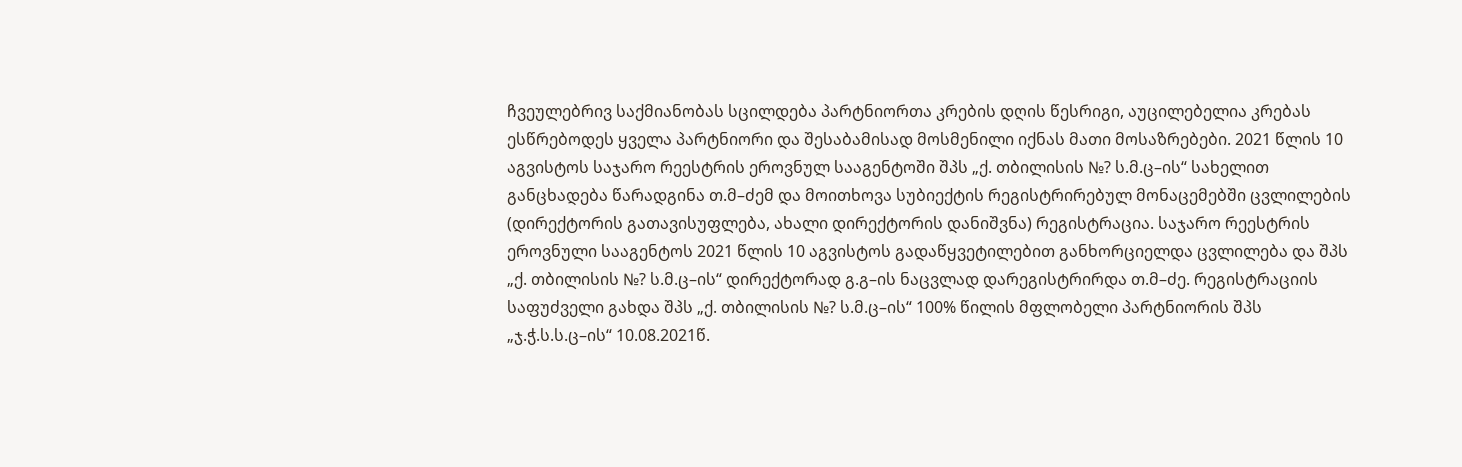ჩვეულებრივ საქმიანობას სცილდება პარტნიორთა კრების დღის წესრიგი, აუცილებელია კრებას ესწრებოდეს ყველა პარტნიორი და შესაბამისად მოსმენილი იქნას მათი მოსაზრებები. 2021 წლის 10 აგვისტოს საჯარო რეესტრის ეროვნულ სააგენტოში შპს „ქ. თბილისის №? ს.მ.ც–ის“ სახელით განცხადება წარადგინა თ.მ–ძემ და მოითხოვა სუბიექტის რეგისტრირებულ მონაცემებში ცვლილების (დირექტორის გათავისუფლება, ახალი დირექტორის დანიშვნა) რეგისტრაცია. საჯარო რეესტრის ეროვნული სააგენტოს 2021 წლის 10 აგვისტოს გადაწყვეტილებით განხორციელდა ცვლილება და შპს „ქ. თბილისის №? ს.მ.ც–ის“ დირექტორად გ.გ–ის ნაცვლად დარეგისტრირდა თ.მ–ძე. რეგისტრაციის საფუძველი გახდა შპს „ქ. თბილისის №? ს.მ.ც–ის“ 100% წილის მფლობელი პარტნიორის შპს „ჯ.ჭ.ს.ს.ც–ის“ 10.08.2021წ.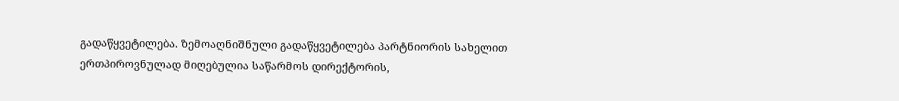გადაწყვეტილება. ზემოაღნიშნული გადაწყვეტილება პარტნიორის სახელით ერთპიროვნულად მიღებულია საწარმოს დირექტორის,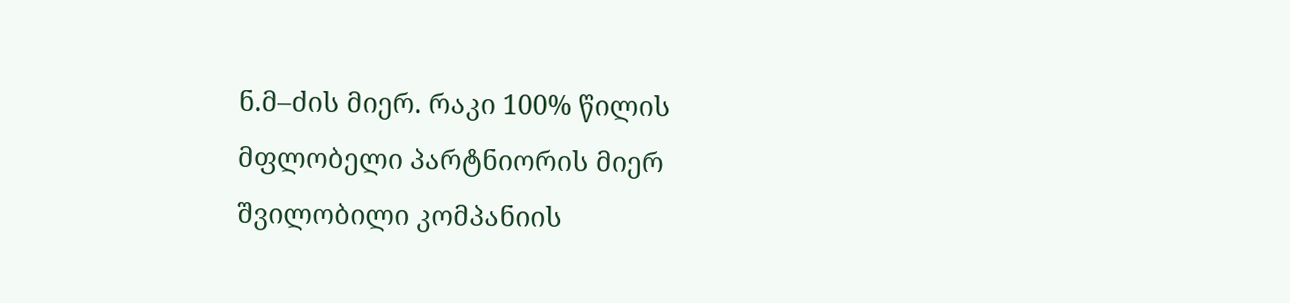ნ.მ–ძის მიერ. რაკი 100% წილის მფლობელი პარტნიორის მიერ შვილობილი კომპანიის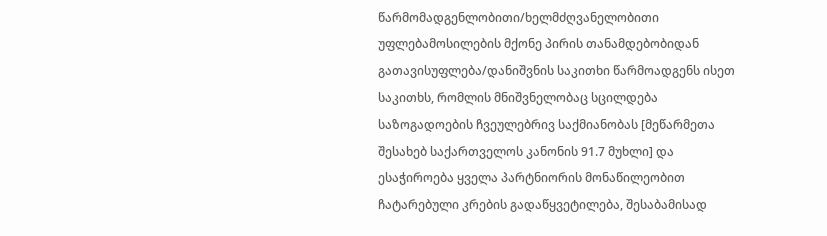წარმომადგენლობითი/ხელმძღვანელობითი უფლებამოსილების მქონე პირის თანამდებობიდან გათავისუფლება/დანიშვნის საკითხი წარმოადგენს ისეთ საკითხს, რომლის მნიშვნელობაც სცილდება საზოგადოების ჩვეულებრივ საქმიანობას [მეწარმეთა შესახებ საქართველოს კანონის 91.7 მუხლი] და ესაჭიროება ყველა პარტნიორის მონაწილეობით ჩატარებული კრების გადაწყვეტილება, შესაბამისად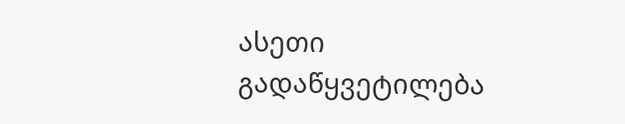ასეთი გადაწყვეტილება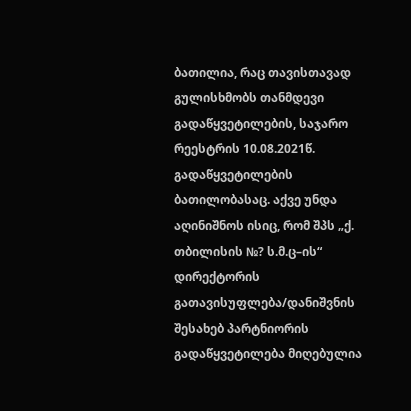ბათილია, რაც თავისთავად გულისხმობს თანმდევი გადაწყვეტილების, საჯარო რეესტრის 10.08.2021წ. გადაწყვეტილების ბათილობასაც. აქვე უნდა აღინიშნოს ისიც, რომ შპს „ქ. თბილისის №? ს.მ.ც–ის“ დირექტორის გათავისუფლება/დანიშვნის შესახებ პარტნიორის გადაწყვეტილება მიღებულია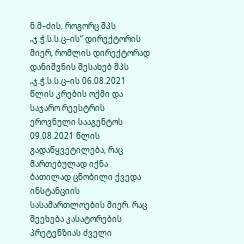ნ.მ–ძის, როგორც შპს „ჯ.ჭ.ს.ს.ც–ის“ დირექტორის მიერ, რომლის დირექტორად დანიშვნის შესახებ შპს „ჯ.ჭ.ს.ს.ც–ის 06.08.2021 წლის კრების ოქმი და საჯარო რეესტრის ეროვნული სააგენტოს 09.08.2021 წლის გადაწყვეტილება, რაც მართებულად იქნა ბათილად ცნობილი ქვედა ინსტანციის სასამართლოების მიერ. რაც შეეხება კასატორების პრეტენზიას ძველი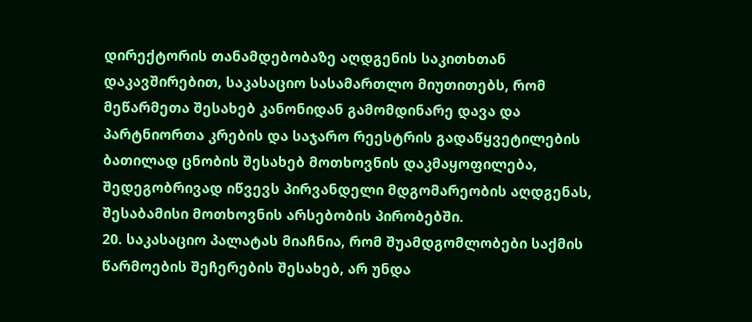დირექტორის თანამდებობაზე აღდგენის საკითხთან დაკავშირებით, საკასაციო სასამართლო მიუთითებს, რომ მეწარმეთა შესახებ კანონიდან გამომდინარე დავა და პარტნიორთა კრების და საჯარო რეესტრის გადაწყვეტილების ბათილად ცნობის შესახებ მოთხოვნის დაკმაყოფილება, შედეგობრივად იწვევს პირვანდელი მდგომარეობის აღდგენას, შესაბამისი მოთხოვნის არსებობის პირობებში.
20. საკასაციო პალატას მიაჩნია, რომ შუამდგომლობები საქმის წარმოების შეჩერების შესახებ, არ უნდა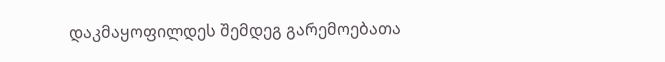დაკმაყოფილდეს შემდეგ გარემოებათა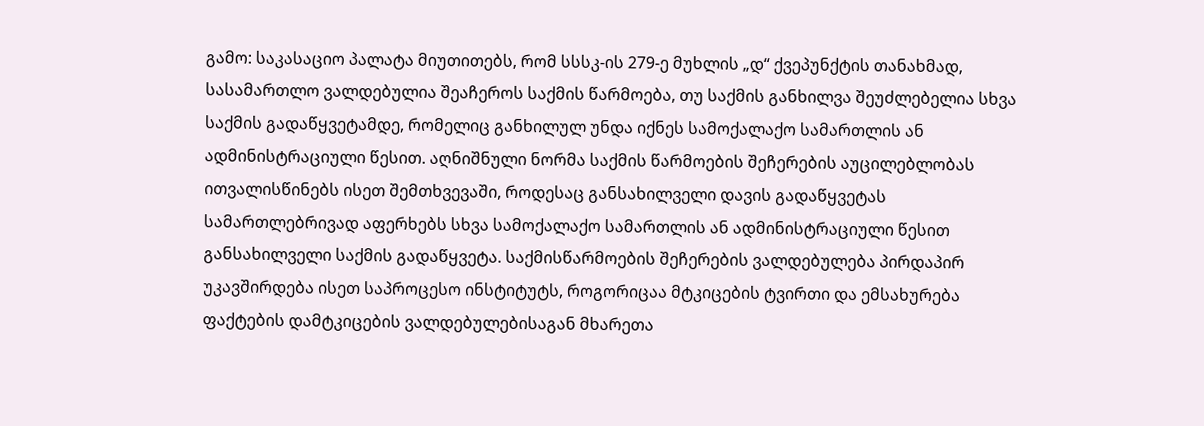გამო: საკასაციო პალატა მიუთითებს, რომ სსსკ-ის 279-ე მუხლის „დ“ ქვეპუნქტის თანახმად, სასამართლო ვალდებულია შეაჩეროს საქმის წარმოება, თუ საქმის განხილვა შეუძლებელია სხვა საქმის გადაწყვეტამდე, რომელიც განხილულ უნდა იქნეს სამოქალაქო სამართლის ან ადმინისტრაციული წესით. აღნიშნული ნორმა საქმის წარმოების შეჩერების აუცილებლობას ითვალისწინებს ისეთ შემთხვევაში, როდესაც განსახილველი დავის გადაწყვეტას სამართლებრივად აფერხებს სხვა სამოქალაქო სამართლის ან ადმინისტრაციული წესით განსახილველი საქმის გადაწყვეტა. საქმისწარმოების შეჩერების ვალდებულება პირდაპირ უკავშირდება ისეთ საპროცესო ინსტიტუტს, როგორიცაა მტკიცების ტვირთი და ემსახურება ფაქტების დამტკიცების ვალდებულებისაგან მხარეთა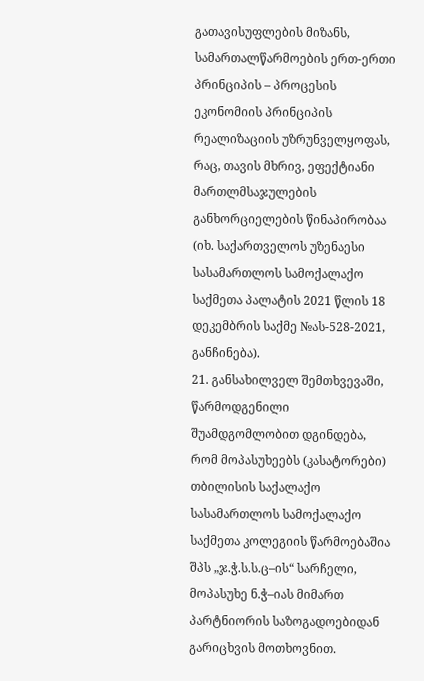გათავისუფლების მიზანს, სამართალწარმოების ერთ-ერთი პრინციპის – პროცესის ეკონომიის პრინციპის რეალიზაციის უზრუნველყოფას, რაც, თავის მხრივ, ეფექტიანი მართლმსაჯულების განხორციელების წინაპირობაა (იხ. საქართველოს უზენაესი სასამართლოს სამოქალაქო საქმეთა პალატის 2021 წლის 18 დეკემბრის საქმე №ას-528-2021, განჩინება).
21. განსახილველ შემთხვევაში, წარმოდგენილი შუამდგომლობით დგინდება, რომ მოპასუხეებს (კასატორები) თბილისის საქალაქო სასამართლოს სამოქალაქო საქმეთა კოლეგიის წარმოებაშია შპს „ჯ.ჭ.ს.ს.ც–ის“ სარჩელი, მოპასუხე ნ.ჭ–იას მიმართ პარტნიორის საზოგადოებიდან გარიცხვის მოთხოვნით.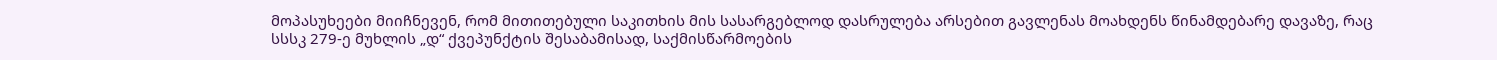მოპასუხეები მიიჩნევენ, რომ მითითებული საკითხის მის სასარგებლოდ დასრულება არსებით გავლენას მოახდენს წინამდებარე დავაზე, რაც სსსკ 279-ე მუხლის „დ“ ქვეპუნქტის შესაბამისად, საქმისწარმოების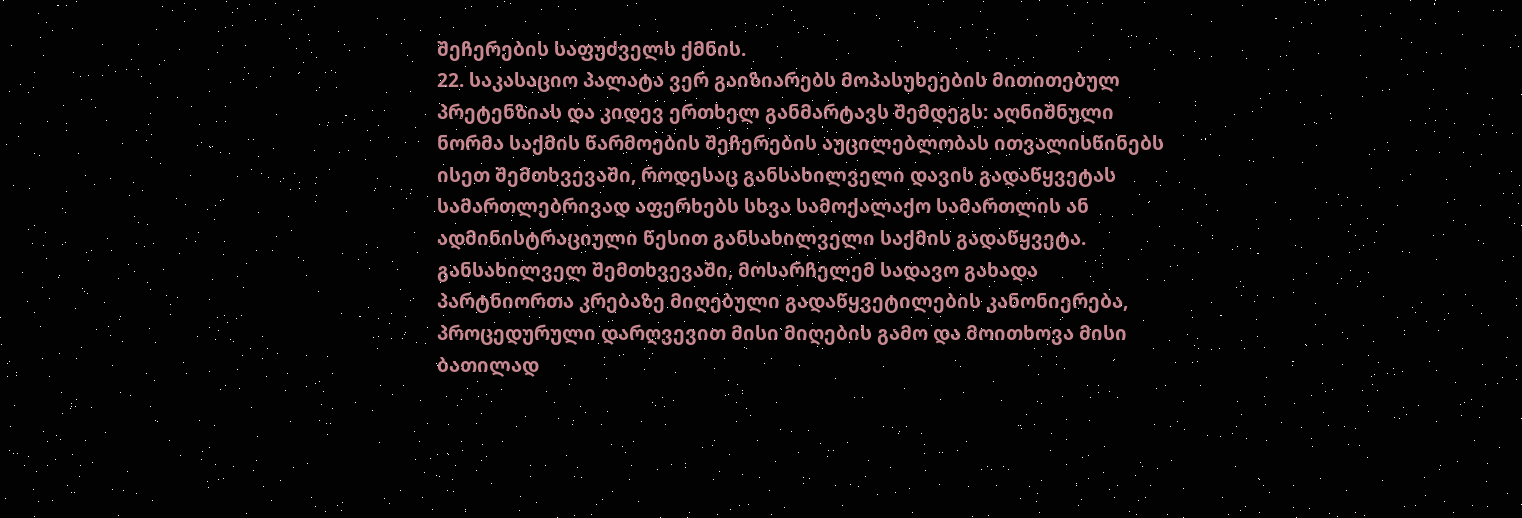შეჩერების საფუძველს ქმნის.
22. საკასაციო პალატა ვერ გაიზიარებს მოპასუხეების მითითებულ პრეტენზიას და კიდევ ერთხელ განმარტავს შემდეგს: აღნიშნული ნორმა საქმის წარმოების შეჩერების აუცილებლობას ითვალისწინებს ისეთ შემთხვევაში, როდესაც განსახილველი დავის გადაწყვეტას სამართლებრივად აფერხებს სხვა სამოქალაქო სამართლის ან ადმინისტრაციული წესით განსახილველი საქმის გადაწყვეტა. განსახილველ შემთხვევაში, მოსარჩელემ სადავო გახადა პარტნიორთა კრებაზე მიღებული გადაწყვეტილების კანონიერება, პროცედურული დარღვევით მისი მიღების გამო და მოითხოვა მისი ბათილად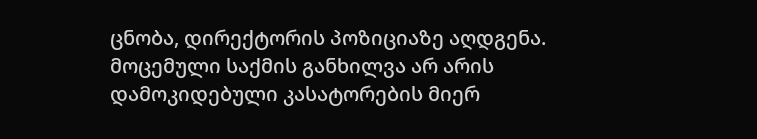ცნობა, დირექტორის პოზიციაზე აღდგენა. მოცემული საქმის განხილვა არ არის დამოკიდებული კასატორების მიერ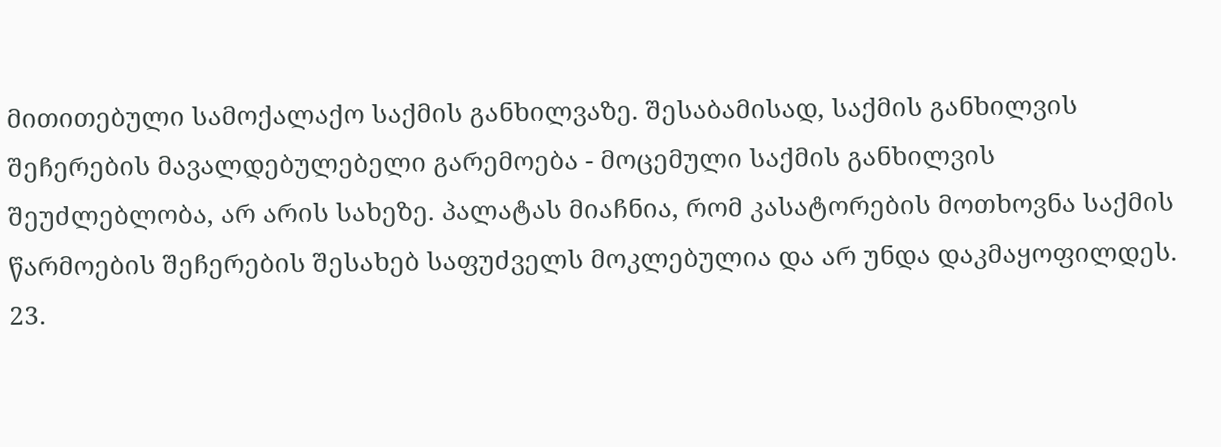მითითებული სამოქალაქო საქმის განხილვაზე. შესაბამისად, საქმის განხილვის შეჩერების მავალდებულებელი გარემოება - მოცემული საქმის განხილვის შეუძლებლობა, არ არის სახეზე. პალატას მიაჩნია, რომ კასატორების მოთხოვნა საქმის წარმოების შეჩერების შესახებ საფუძველს მოკლებულია და არ უნდა დაკმაყოფილდეს.
23.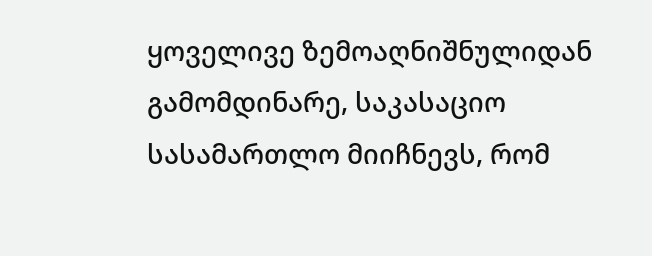ყოველივე ზემოაღნიშნულიდან გამომდინარე, საკასაციო სასამართლო მიიჩნევს, რომ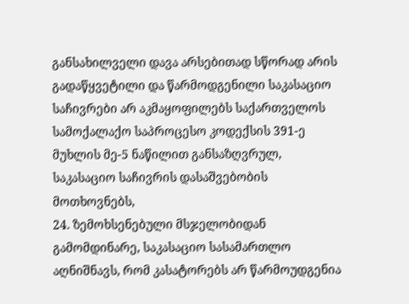განსახილველი დავა არსებითად სწორად არის გადაწყვეტილი და წარმოდგენილი საკასაციო საჩივრები არ აკმაყოფილებს საქართველოს სამოქალაქო საპროცესო კოდექსის 391-ე მუხლის მე-5 ნაწილით განსაზღვრულ, საკასაციო საჩივრის დასაშვებობის მოთხოვნებს,
24. ზემოხსენებული მსჯელობიდან გამომდინარე, საკასაციო სასამართლო აღნიშნავს, რომ კასატორებს არ წარმოუდგენია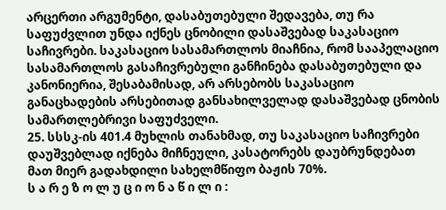არცერთი არგუმენტი, დასაბუთებული შედავება, თუ რა საფუძვლით უნდა იქნეს ცნობილი დასაშვებად საკასაციო საჩივრები. საკასაციო სასამართლოს მიაჩნია, რომ სააპელაციო სასამართლოს გასაჩივრებული განჩინება დასაბუთებული და კანონიერია, შესაბამისად, არ არსებობს საკასაციო განაცხადების არსებითად განსახილველად დასაშვებად ცნობის სამართლებრივი საფუძველი.
25. სსსკ-ის 401.4 მუხლის თანახმად, თუ საკასაციო საჩივრები დაუშვებლად იქნება მიჩნეული, კასატორებს დაუბრუნდებათ მათ მიერ გადახდილი სახელმწიფო ბაჟის 70%.
ს ა რ ე ზ ო ლ უ ც ი ო ნ ა წ ი ლ ი :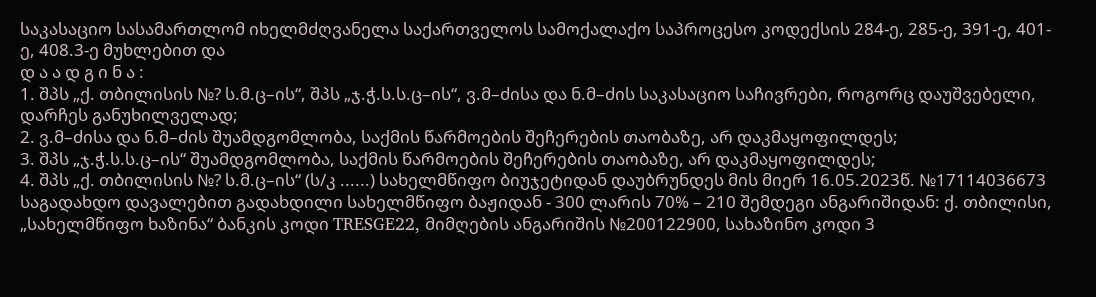საკასაციო სასამართლომ იხელმძღვანელა საქართველოს სამოქალაქო საპროცესო კოდექსის 284-ე, 285-ე, 391-ე, 401-ე, 408.3-ე მუხლებით და
დ ა ა დ გ ი ნ ა :
1. შპს „ქ. თბილისის №? ს.მ.ც–ის“, შპს „ჯ.ჭ.ს.ს.ც–ის“, ვ.მ–ძისა და ნ.მ–ძის საკასაციო საჩივრები, როგორც დაუშვებელი, დარჩეს განუხილველად;
2. ვ.მ–ძისა და ნ.მ–ძის შუამდგომლობა, საქმის წარმოების შეჩერების თაობაზე, არ დაკმაყოფილდეს;
3. შპს „ჯ.ჭ.ს.ს.ც–ის“ შუამდგომლობა, საქმის წარმოების შეჩერების თაობაზე, არ დაკმაყოფილდეს;
4. შპს „ქ. თბილისის №? ს.მ.ც–ის“ (ს/კ ......) სახელმწიფო ბიუჯეტიდან დაუბრუნდეს მის მიერ 16.05.2023წ. №17114036673 საგადახდო დავალებით გადახდილი სახელმწიფო ბაჟიდან - 300 ლარის 70% – 210 შემდეგი ანგარიშიდან: ქ. თბილისი, „სახელმწიფო ხაზინა“ ბანკის კოდი TRESGE22, მიმღების ანგარიშის №200122900, სახაზინო კოდი 3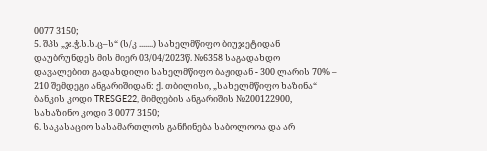0077 3150;
5. შპს „ჯ.ჭ.ს.ს.ც–ს“ (ს/კ .......) სახელმწიფო ბიუჯეტიდან დაუბრუნდეს მის მიერ 03/04/2023წ. №6358 საგადახდო დავალებით გადახდილი სახელმწიფო ბაჟიდან - 300 ლარის 70% – 210 შემდეგი ანგარიშიდან: ქ. თბილისი, „სახელმწიფო ხაზინა“ ბანკის კოდი TRESGE22, მიმღების ანგარიშის №200122900, სახაზინო კოდი 3 0077 3150;
6. საკასაციო სასამართლოს განჩინება საბოლოოა და არ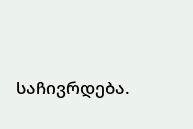საჩივრდება.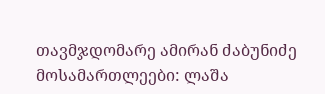თავმჯდომარე ამირან ძაბუნიძე
მოსამართლეები: ლაშა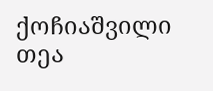ქოჩიაშვილი
თეა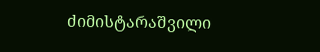ძიმისტარაშვილი